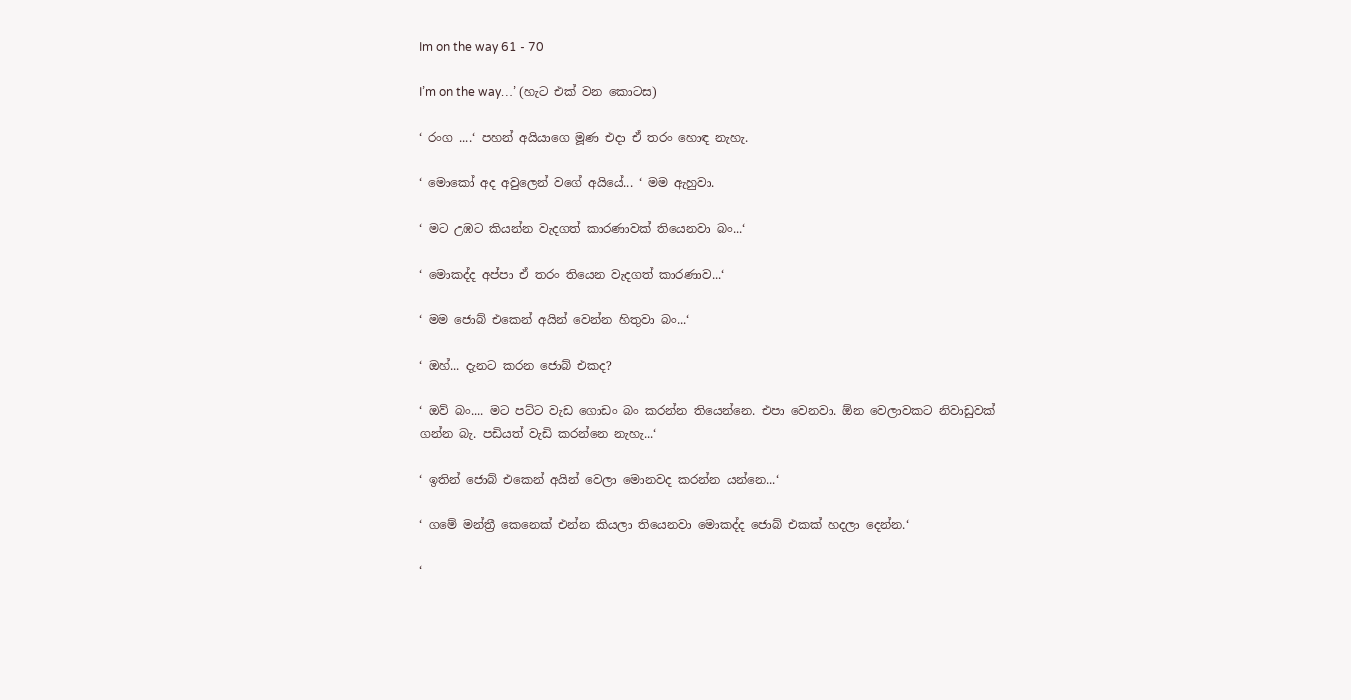Im on the way 61 - 70

I’m on the way…’ (හැට එක් වන කොටස)

‘ රංග ....‘ පහන් අයියාගෙ මූණ එදා ඒ තරං හොඳ නැහැ.

‘ මොකෝ අද අවුලෙන් වගේ අයියේ... ‘ මම ඇහුවා.

‘ මට උඹට කියන්න වැදගත් කාරණාවක් තියෙනවා බං...‘

‘ මොකද්ද අප්පා ඒ තරං තියෙන වැදගත් කාරණාව...‘

‘ මම ජොබ් එකෙන් අයින් වෙන්න හිතුවා බං...‘

‘ ඔහ්... දැනට කරන ජොබ් එකද?

‘ ඔව් බං.... මට පට්ට වැඩ ගොඩං බං කරන්න තියෙන්නෙ. එපා වෙනවා. ඕන වෙලාවකට නිවාඩුවක් ගන්න බැ. පඩියත් වැඩි කරන්නෙ නැහැ...‘

‘ ඉතින් ජොබ් එකෙන් අයින් වෙලා මොනවද කරන්න යන්නෙ...‘

‘ ගමේ මන්ත්‍රී කෙනෙක් එන්න කියලා තියෙනවා මොකද්ද ජොබ් එකක් හදලා දෙන්න.‘

‘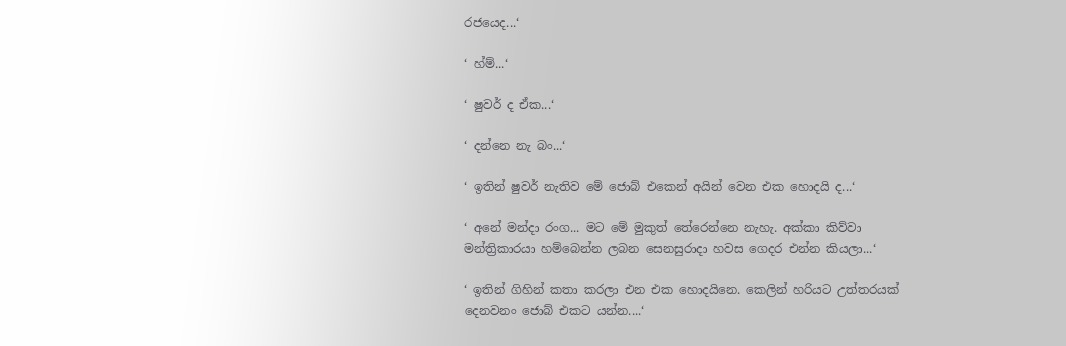රජයෙද...‘

‘ හ්ම්...‘

‘ ෂුවර් ද ඒක...‘

‘ දන්නෙ නැ බං...‘

‘ ඉතින් ෂුවර් නැතිව මේ ජොබ් එකෙන් අයින් වෙන එක හොදයි ද...‘

‘ අනේ මන්දා රංග... මට මේ මුකුත් තේරෙන්නෙ නැහැ. අක්කා කිව්වා මන්ත්‍රිකාරයා හම්බෙන්න ලබන සෙනසුරාදා හවස ගෙදර එන්න කියලා...‘

‘ ඉතින් ගිහින් කතා කරලා එන එක හොදයිනෙ. කෙලින් හරියට උත්තරයක් දෙනවනං ජොබ් එකට යන්න....‘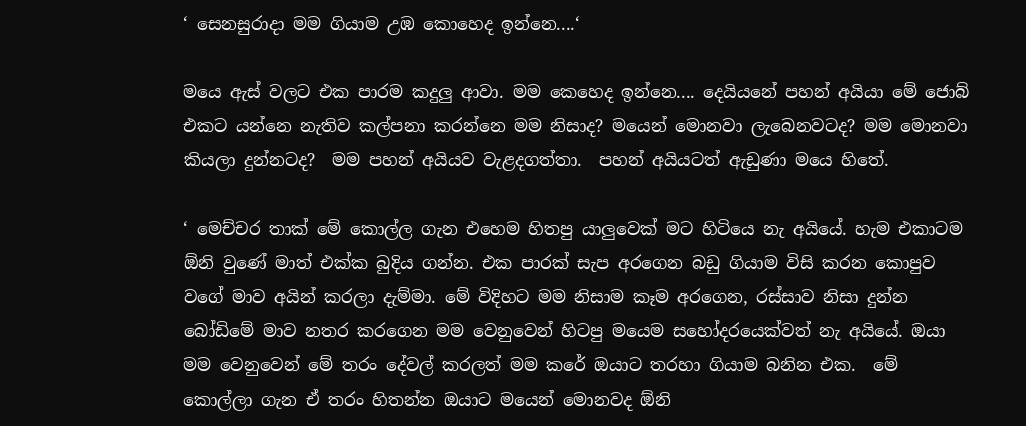‘ සෙනසුරාදා මම ගියාම උඹ කොහෙද ඉන්නෙ....‘

මයෙ ඇස් වලට එක පාරම කදුලු ආවා. මම කෙහෙද ඉන්නෙ.... දෙයියනේ පහන් අයියා මේ ජොබ් එකට යන්නෙ නැතිව කල්පනා කරන්නෙ මම නිසාද? මයෙන් මොනවා ලැබෙනවටද? මම මොනවා කියලා දුන්නටද?  මම පහන් අයියව වැළදගත්තා.  පහන් අයියටත් ඇඩුණා මයෙ හිතේ.

‘ මෙච්චර තාක් මේ කොල්ල ගැන එහෙම හිතපු යාලුවෙක් මට හිටියෙ නැ අයියේ. හැම එකාටම ඕනි වුණේ මාත් එක්ක බුදිය ගන්න. එක පාරක් සැප අරගෙන බඩු ගියාම විසි කරන කොපුව වගේ මාව අයින් කරලා දැම්මා. මේ විදිහට මම නිසාම කෑම අරගෙන, රස්සාව නිසා දුන්න බෝඩිමේ මාව නතර කරගෙන මම වෙනුවෙන් හිටපු මයෙම සහෝදරයෙක්වත් නැ අයියේ. ඔයා මම වෙනුවෙන් මේ තරං දේවල් කරලත් මම කරේ ඔයාට තරහා ගියාම බනින එක.  මේ කොල්ලා ගැන ඒ තරං හිතන්න ඔයාට මයෙන් මොනවද ඕනි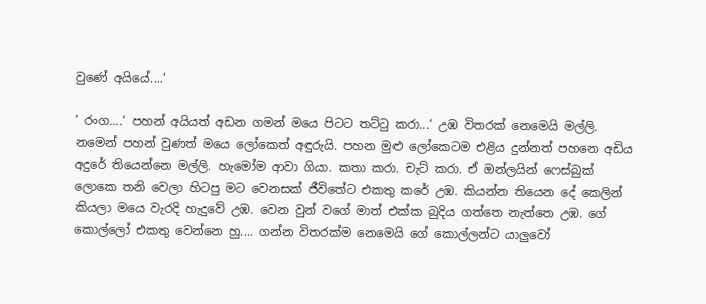වුණේ අයියේ....‘

‘ රංග....‘ පහන් අයියත් අඩන ගමන් මයෙ පිටට තට්ටු කරා...‘ උඹ විතරක් නෙමෙයි මල්ලි. නමෙන් පහන් වුණත් මයෙ ලෝකෙත් අඳුරුයි. පහන මුළු ලෝකෙටම එළිය දුන්නත් පහනෙ අඩිය අදුරේ තියෙන්නෙ මල්ලි. හැමෝම ආවා ගියා. කතා කරා. චැට් කරා. ඒ ඔන්ලයින් ෆෙස්බුක් ලොකෙ තනි වෙලා හිටපු මට වෙනසක් ජීවිතේට එකතු කරේ උඹ. කියන්න තියෙන දේ කෙලින් කියලා මයෙ වැරදි හැදුවේ උඹ. වෙන වුන් වගේ මාත් එක්ක බුදිය ගත්තෙ නැත්තෙ උඹ. ගේ කොල්ලෝ එකතු වෙන්නෙ හු.... ගන්න විතරක්ම නෙමෙයි ගේ කොල්ලන්ට යාලුවෝ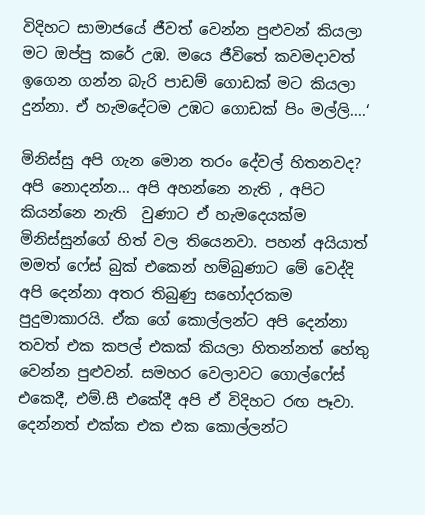විදිහට සාමාජයේ ජීවත් වෙන්න පුළුවන් කියලා මට ඔප්පු කරේ උඹ. මයෙ ජීවිතේ කවමදාවත් ඉගෙන ගන්න බැරි පාඩම් ගොඩක් මට කියලා දුන්නා. ඒ හැමදේටම උඹට ගොඩක් පිං මල්ලි....‘

මිනිස්සු අපි ගැන මොන තරං දේවල් හිතනවද? අපි නොදන්න... අපි අහන්නෙ නැති , අපිට කියන්නෙ නැති  වුණාට ඒ හැමදෙයක්ම මිනිස්සුන්ගේ හිත් වල තියෙනවා. පහන් අයියාත් මමත් ෆේස් බුක් එකෙන් හම්බුණාට මේ වෙද්දි අපි දෙන්නා අතර තිබුණු සහෝදරකම පුදුමාකාරයි. ඒක ගේ කොල්ලන්ට අපි දෙන්නා තවත් එක කපල් එකක් කියලා හිතන්නත් හේතු වෙන්න පුළුවන්. සමහර වෙලාවට ගොල්ෆේස් එකෙදී, එම්.සී එකේදී අපි ඒ විදිහට රඟ පෑවා. දෙන්නත් එක්ක එක එක කොල්ලන්ට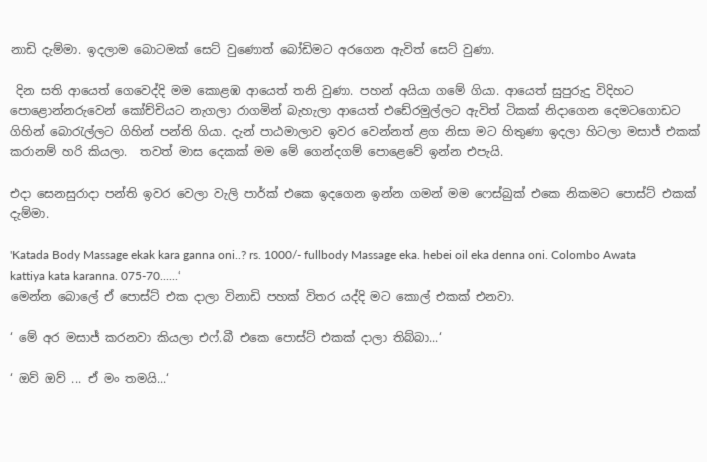නාඩි දැම්මා. ඉදලාම බොටමක් සෙට් වුණොත් බෝඩිමට අරගෙන ඇවිත් සෙට් වුණා.

 දින සති ආයෙත් ගෙවෙද්දි මම කොළඹ ආයෙත් තනි වුණා. පහන් අයියා ගමේ ගියා. ආයෙත් සුපුරුදු විදිහට පොළොන්නරුවෙන් කෝච්චියට නැගලා රාගමින් බැහැලා ආයෙත් එඩේරමුල්ලට ඇවිත් ටිකක් නිදාගෙන දෙමටගොඩට ගිහින් බොරැල්ලට ගිහින් පන්ති ගියා. දැන් පාඨමාලාව ඉවර වෙන්නත් ළග නිසා මට හිතුණා ඉදලා හිටලා මසාජ් එකක් කරානම් හරි කියලා.  තවත් මාස දෙකක් මම මේ ගෙන්දගම් පොළෙවේ ඉන්න එපැයි.

එදා සෙනසුරාදා පන්ති ඉවර වෙලා වැලි පාර්ක් එකෙ ඉදගෙන ඉන්න ගමන් මම ෆෙස්බුක් එකෙ නිකමට පොස්ට් එකක් දැම්මා.

'Katada Body Massage ekak kara ganna oni..? rs. 1000/- fullbody Massage eka. hebei oil eka denna oni. Colombo Awata kattiya kata karanna. 075-70......‘
මෙන්න බොලේ ඒ පොස්ට් එක දාලා විනාඩි පහක් විතර යද්දි මට කොල් එකක් එනවා.

‘ මේ අර මසාජ් කරනවා කියලා එෆ්.බී එකෙ පොස්ට් එකක් දාලා තිබ්බා...‘

‘ ඔව් ඔව් ... ඒ මං තමයි...‘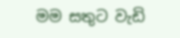මම සතුට වැඩි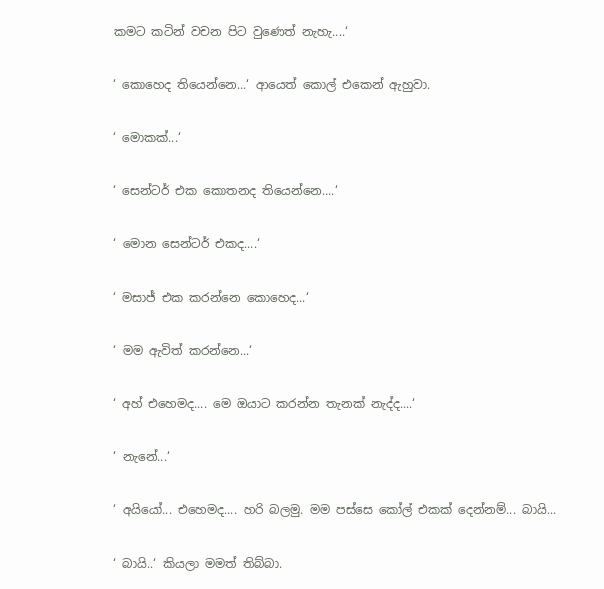කමට කටින් වචන පිට වුණෙත් නැහැ....‘

‘ කොහෙද තියෙන්නෙ...‘ ආයෙත් කොල් එකෙන් ඇහුවා.

‘ මොකක්...‘

‘ සෙන්ටර් එක කොතනද තියෙන්නෙ....‘

‘ මොන සෙන්ටර් එකද....‘

‘ මසාජ් එක කරන්නෙ කොහෙද...‘

‘ මම ඇවිත් කරන්නෙ...‘

‘ අහ් එහෙමද.... මෙ ඔයාට කරන්න තැනක් නැද්ද....‘

‘ නැනේ...‘

‘ අයියෝ... එහෙමද.... හරි බලමු. මම පස්සෙ කෝල් එකක් දෙන්නම්... බායි...

‘ බායි..‘ කියලා මමත් තිබ්බා.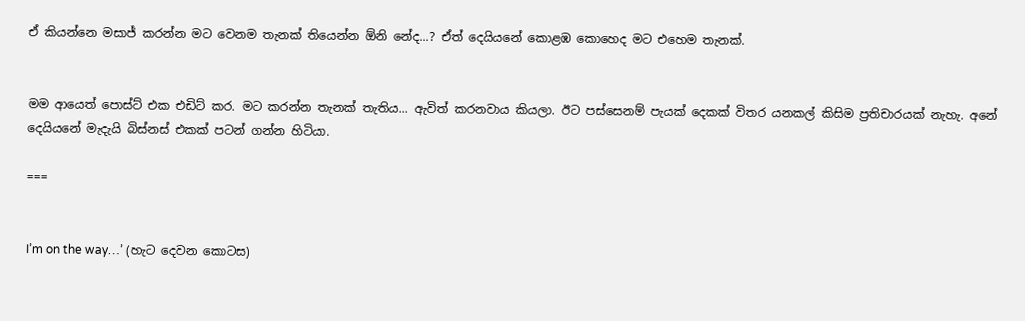ඒ කියන්නෙ මසාජ් කරන්න මට වෙනම තැනක් තියෙන්න ඕනි නේද...? ඒත් දෙයියනේ කොළඹ කොහෙද මට එහෙම තැනක්.


මම ආයෙත් පොස්ට් එක එඩිට් කර. මට කරන්න තැනක් තැතිය... ඇවිත් කරනවාය කියලා. ඊට පස්සෙනම් පැයක් දෙකක් විතර යනකල් කිසිම ප්‍රතිචාරයක් නැහැ. අනේ දෙයියනේ මැදැයි බිස්නස් එකක් පටන් ගන්න හිටියා.

===


I’m on the way…’ (හැට දෙවන කොටස)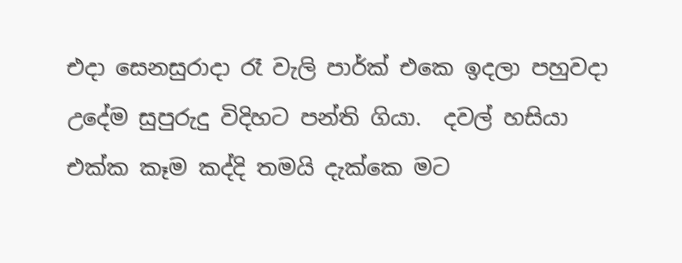එදා සෙනසුරාදා රෑ වැලි පාර්ක් එකෙ ඉදලා පහුවදා උදේම සුපුරුදු විදිහට පන්ති ගියා.  දවල් හසියා එක්ක කෑම කද්දි තමයි දැක්කෙ මට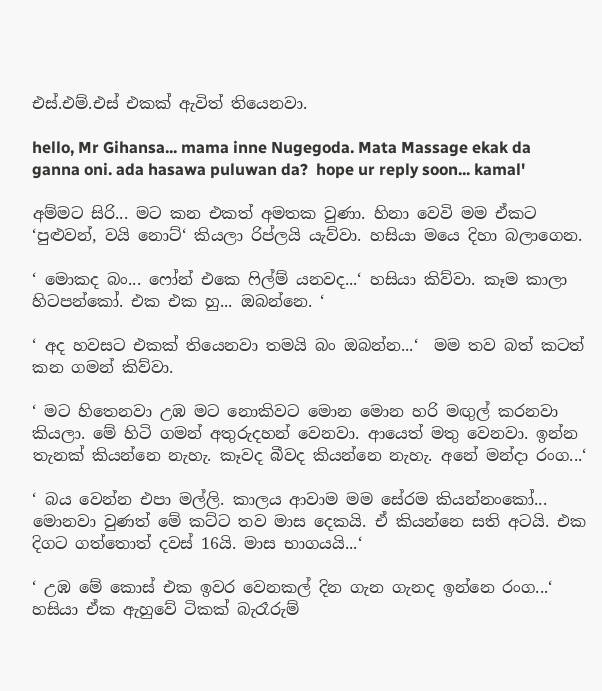එස්.එම්.එස් එකක් ඇවිත් තියෙනවා.

hello, Mr Gihansa... mama inne Nugegoda. Mata Massage ekak da ganna oni. ada hasawa puluwan da?  hope ur reply soon... kamal'

අම්මට සිරි... මට කන එකත් අමතක වුණා. හිනා වෙවි මම ඒකට ‘පුළුවන්, වයි නොට්‘ කියලා රිප්ලයි යැව්වා. හසියා මයෙ දිහා බලාගෙන.

‘ මොකද බං... ෆෝන් එකෙ ෆිල්ම් යනවද...‘ හසියා කිව්වා. කෑම කාලා හිටපන්කෝ. එක එක හු... ඔබන්නෙ. ‘

‘ අද හවසට එකක් තියෙනවා තමයි බං ඔබන්න...‘  මම තව බත් කටත් කන ගමන් කිව්වා.

‘ මට හිතෙනවා උඹ මට නොකිවට මොන මොන හරි මඟුල් කරනවා කියලා. මේ හිටි ගමන් අතුරුදහන් වෙනවා. ආයෙත් මතු වෙනවා. ඉන්න තැනක් කියන්නෙ නැහැ. කෑවද බීවද කියන්නෙ නැහැ. අනේ මන්දා රංග...‘

‘ බය වෙන්න එපා මල්ලි. කාලය ආවාම මම සේරම කියන්නංකෝ... මොනවා වුණත් මේ කට්ට තව මාස දෙකයි. ඒ කියන්නෙ සති අටයි. එක දිගට ගත්තොත් දවස් 16යි. මාස භාගයයි...‘

‘ උඹ මේ කොස් එක ඉවර වෙනකල් දින ගැන ගැනද ඉන්නෙ රංග...‘ හසියා ඒක ඇහුවේ ටිකක් බැරෑරුම්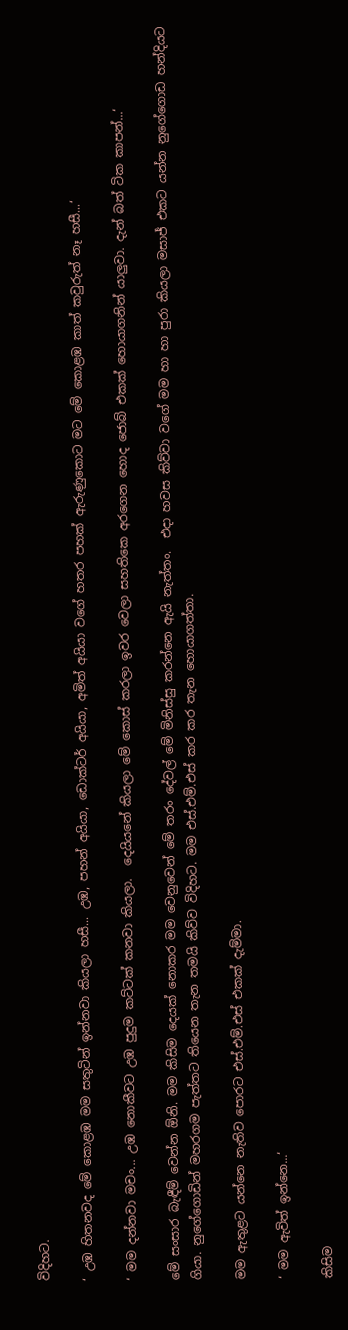විදිහට.

‘ උඹ හිතනවද මේ කොළඹ මම සතුටින් ඉන්නවා කියලා හසී... උඹ, පහන් අයියා, ඩොක්ටර් අයියා, අමිත් අයියා වගේ හතර පහක් ඇරුණුකොට මට මේ කොළඹ කාත් කවුරුත් නෑ හසී...‘

‘ මම දන්නවා මචං... උඹ නොකීවට උඹ පුදුම කට්ටක් කනවා කියලා.  දෙයියනේ කියලා මේ කොස් කරලා ඉවර වෙලා සහතිකෙ අරගෙන හොද ජොබ් එකක් හොයාගනින් යාලුවා. දැන් බත් ටික කාපන්...‘

මේ සංසාර බැඳීම් වෙන්න ඕනි. මම කිසිම දෙයක් නොකර මම වෙනුවෙන් මේ තරං දේවල් මේ මිනිස්සු කරන්නෙ ඇයි නැත්තං.  එදා හවස කිව්වා වගේ මම හා හා පුරා කියලා මසාජ් එකට යන්න නුගේගොඩ හන්දියට ගියා. නුගේගොඩින් මහරගම පැත්තට තියෙන තැන තමයි කිව්ව විදිහට. මම එස්.එම්.එස් කර කර තැන හොයාගත්තා.

මම ඇතුළට යන්නෙ නැතිව පොරට එස්.එම්.එස් එකක් දැම්මා.

‘ මම ඇවිත් ඉන්නෙ...‘

කිසිම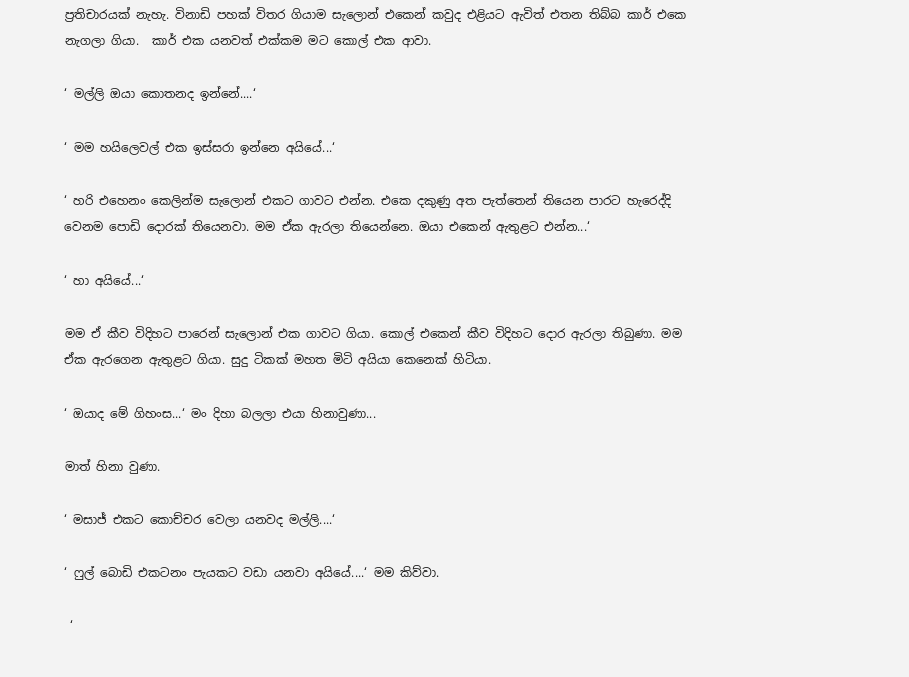ප්‍රතිචාරයක් නැහැ. විනාඩි පහක් විතර ගියාම සැලොන් එකෙන් කවුද එළියට ඇවිත් එතන තිබ්බ කාර් එකෙ නැගලා ගියා.  කාර් එක යනවත් එක්කම මට කොල් එක ආවා.

‘ මල්ලි ඔයා කොතනද ඉන්නේ....‘

‘ මම හයිලෙවල් එක ඉස්සරා ඉන්නෙ අයියේ...‘

‘ හරි එහෙනං කෙලින්ම සැලොන් එකට ගාවට එන්න. එකෙ දකුණු අත පැත්තෙන් තියෙන පාරට හැරෙද්දි වෙනම පොඩි දොරක් තියෙනවා. මම ඒක ඇරලා තියෙන්නෙ. ඔයා එකෙන් ඇතුළට එන්න...‘

‘ හා අයියේ...‘

මම ඒ කීව විදිහට පාරෙන් සැලොන් එක ගාවට ගියා. කොල් එකෙන් කීව විදිහට දොර ඇරලා තිබුණා. මම ඒක ඇරගෙන ඇතුළට ගියා. සුදු ටිකක් මහත මිටි අයියා කෙනෙක් හිටියා.

‘ ඔයාද මේ ගිහංස...‘ මං දිහා බලලා එයා හිනාවුණා...

මාත් හිනා වුණා.

‘ මසාජ් එකට කොච්චර වෙලා යනවද මල්ලි....‘

‘ ෆුල් බොඩි එකටනං පැයකට වඩා යනවා අයියේ....‘ මම කිව්වා.

 ‘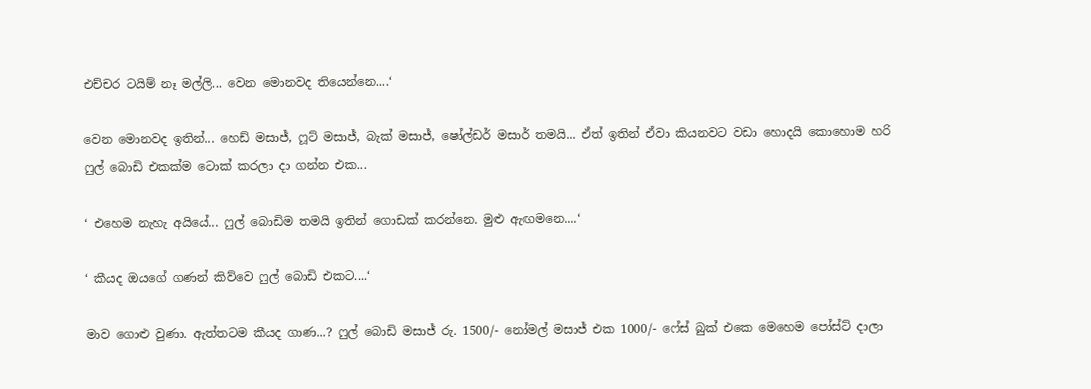එච්චර ටයිම් නෑ මල්ලි... වෙන මොනවද තියෙන්නෙ....‘

වෙන මොනවද ඉතින්... හෙඩ් මසාජ්, ෆූට් මසාජ්, බැක් මසාජ්, ෂෝල්ඩර් මසාර් තමයි... ඒත් ඉතින් ඒවා කියනවට වඩා හොදයි කොහොම හරි ෆුල් බොඩි එකක්ම ටොක් කරලා දා ගන්න එක...

‘ එහෙම නැහැ අයියේ... ෆුල් බොඩිම තමයි ඉතින් ගොඩක් කරන්නෙ. මුළු ඇඟමනෙ....‘

‘ කීයද ඔයගේ ගණන් කිව්වෙ ෆුල් බොඩි එකට....‘

මාව ගොළු වුණා. ඇත්තටම කීයද ගාණ...? ෆුල් බොඩි මසාජ් රු. 1500/- නෝමල් මසාජ් එක 1000/- ෆේස් බුක් එකෙ මෙහෙම පෝස්ට් දාලා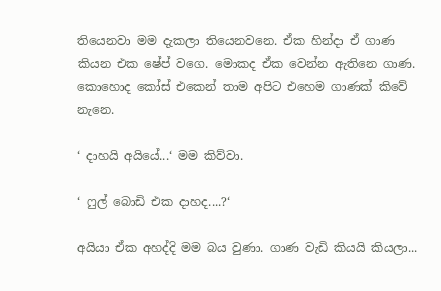තියෙනවා මම දැකලා තියෙනවනෙ. ඒක හින්දා ඒ ගාණ කියන එක ෂේප් වගෙ. මොකද ඒක වෙන්න ඇතිනෙ ගාණ. කොහොද කෝස් එකෙන් තාම අපිට එහෙම ගාණක් කිවේ නැනෙ.

‘ දාහයි අයියේ...‘ මම කිව්වා.

‘ ෆුල් බොඩි එක දාහද....?‘

අයියා ඒක අහද්දි මම බය වුණා. ගාණ වැඩි කියයි කියලා...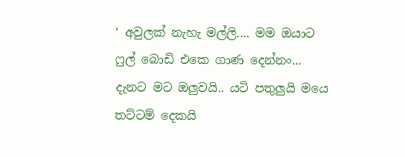‘ අවුලක් නැහැ මල්ලි.... මම ඔයාට ෆුල් බොඩි එකෙ ගාණ දෙන්නං... දැනට මට ඔලුවයි.. යටි පතුලුයි මයෙ තට්ටම් දෙකයි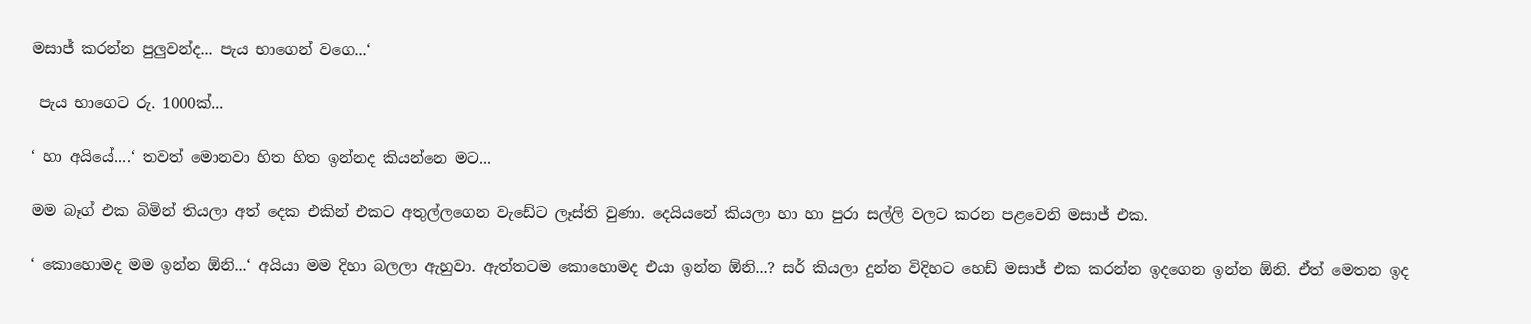මසාජ් කරන්න පුලුවන්ද... පැය භාගෙන් වගෙ...‘

 පැය භාගෙට රු. 1000ක්...

‘ හා අයියේ....‘ තවත් මොනවා හිත හිත ඉන්නද කියන්නෙ මට...

මම බෑග් එක බිමින් තියලා අත් දෙක එකින් එකට අතුල්ලගෙන වැඩේට ලෑස්ති වුණා. දෙයියනේ කියලා හා හා පුරා සල්ලි වලට කරන පළවෙනි මසාජ් එක.

‘ කොහොමද මම ඉන්න ඕනි...‘ අයියා මම දිහා බලලා ඇහුවා. ඇත්තටම කොහොමද එයා ඉන්න ඕනි...? සර් කියලා දුන්න විදිහට හෙඩ් මසාජ් එක කරන්න ඉදගෙන ඉන්න ඕනි. ඒත් මෙතන ඉද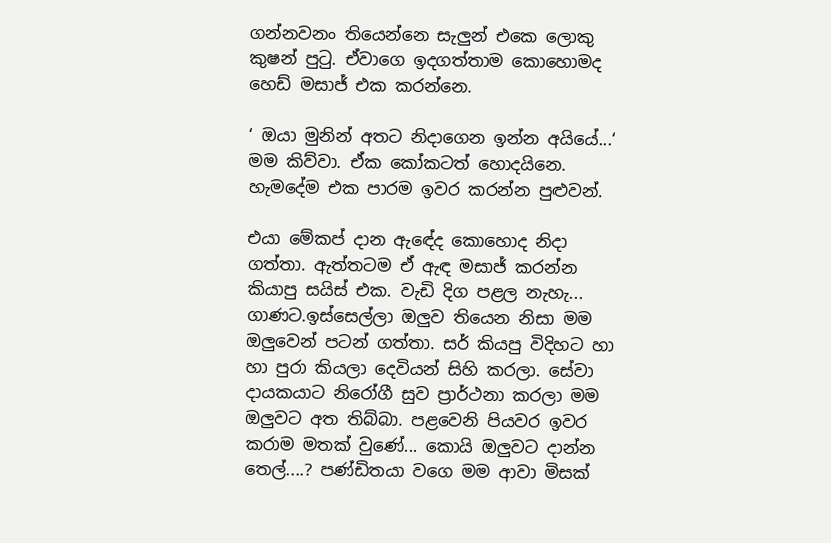ගන්නවනං තියෙන්නෙ සැලුන් එකෙ ලොකු කුෂන් පුටු. ඒවාගෙ ඉදගත්තාම කොහොමද හෙඩ් මසාජ් එක කරන්නෙ.

‘ ඔයා මුනින් අතට නිදාගෙන ඉන්න අයියේ...‘ මම කිව්වා. ඒක කෝකටත් හොදයිනෙ. හැමදේම එක පාරම ඉවර කරන්න පුළුවන්.

එයා මේකප් දාන ඇඳේද කොහොද නිදා ගත්තා. ඇත්තටම ඒ ඇඳ මසාජ් කරන්න කියාපු සයිස් එක. වැඩි දිග පළල නැහැ... ගාණට.ඉස්සෙල්ලා ඔලුව තියෙන නිසා මම ඔලුවෙන් පටන් ගත්තා. සර් කියපු විදිහට හා හා පුරා කියලා දෙවියන් සිහි කරලා. සේවා දායකයාට නිරෝගී සුව ප්‍රාර්ථනා කරලා මම ඔලුවට අත තිබ්බා. පළවෙනි පියවර ඉවර කරාම මතක් වුණේ... කොයි ඔලුවට දාන්න තෙල්....? පණ්ඩිතයා වගෙ මම ආවා මිසක්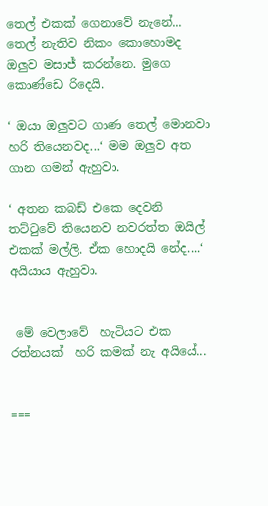තෙල් එකක් ගෙනාවේ නැනේ... තෙල් නැතිව නිකං කොහොමද ඔලුව මසාජ් කරන්නෙ. මුගෙ කොණ්ඩෙ රිදෙයි.

‘ ඔයා ඔලුවට ගාණ තෙල් මොනවා හරි තියෙනවද...‘ මම ඔලුව අත ගාන ගමන් ඇහුවා.

‘ අතන කබඩ් එකෙ දෙවනි තට්ටුවේ තියෙනව නවරත්ත ඔයිල් එකක් මල්ලි. ඒක හොදයි නේද....‘ අයියාය ඇහුවා.


 මේ වෙලාවේ  හැටියට එක රත්නයක්  හරි කමක් නැ අයියේ...


===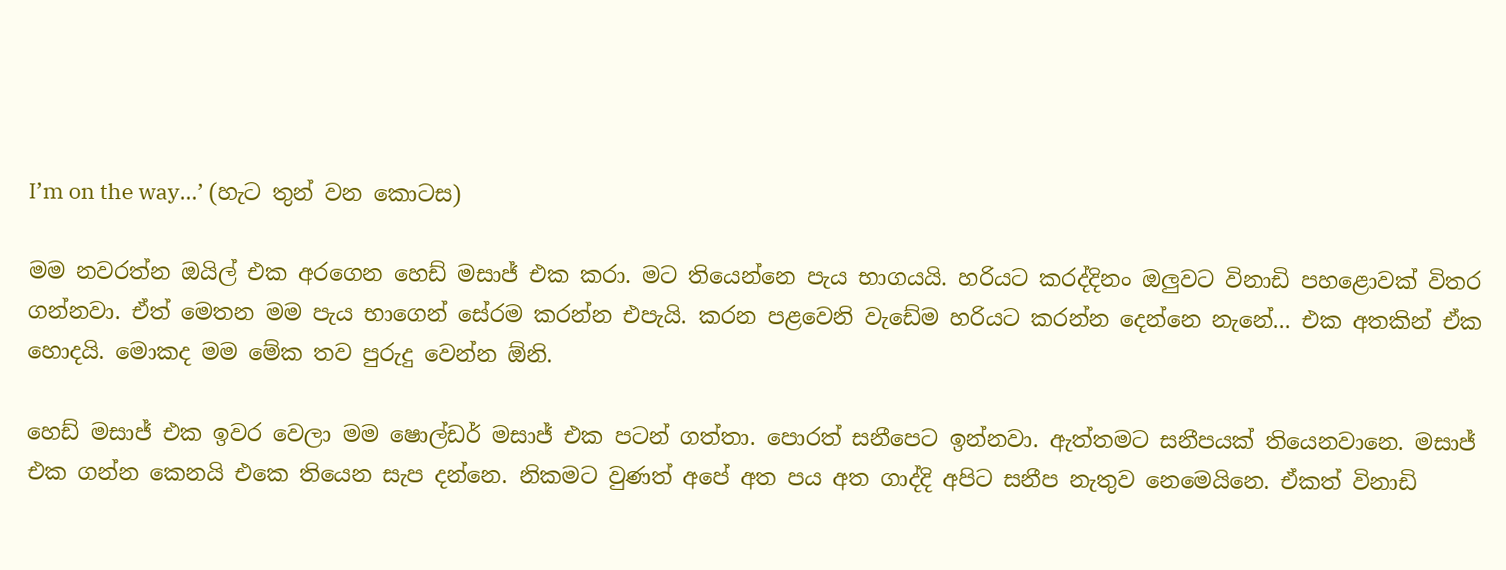I’m on the way…’ (හැට තුන් වන කොටස)

මම නවරත්න ඔයිල් එක අරගෙන හෙඩ් මසාජ් එක කරා. මට තියෙන්නෙ පැය භාගයයි. හරියට කරද්දිනං ඔලුවට විනාඩි පහළොවක් විතර ගන්නවා. ඒත් මෙතන මම පැය භාගෙන් සේරම කරන්න එපැයි. කරන පළවෙනි වැඩේම හරියට කරන්න දෙන්නෙ නැනේ... එක අතකින් ඒක හොදයි. මොකද මම මේක තව පුරුදු වෙන්න ඕනි.

හෙඩ් මසාජ් එක ඉවර වෙලා මම ෂොල්ඩර් මසාජ් එක පටන් ගත්තා. පොරත් සනීපෙට ඉන්නවා. ඇත්තමට සනීපයක් තියෙනවානෙ. මසාජ් එක ගන්න කෙනයි එකෙ තියෙන සැප දන්නෙ. නිකමට වුණත් අපේ අත පය අත ගාද්දි අපිට සනීප නැතුව නෙමෙයිනෙ. ඒකත් විනාඩි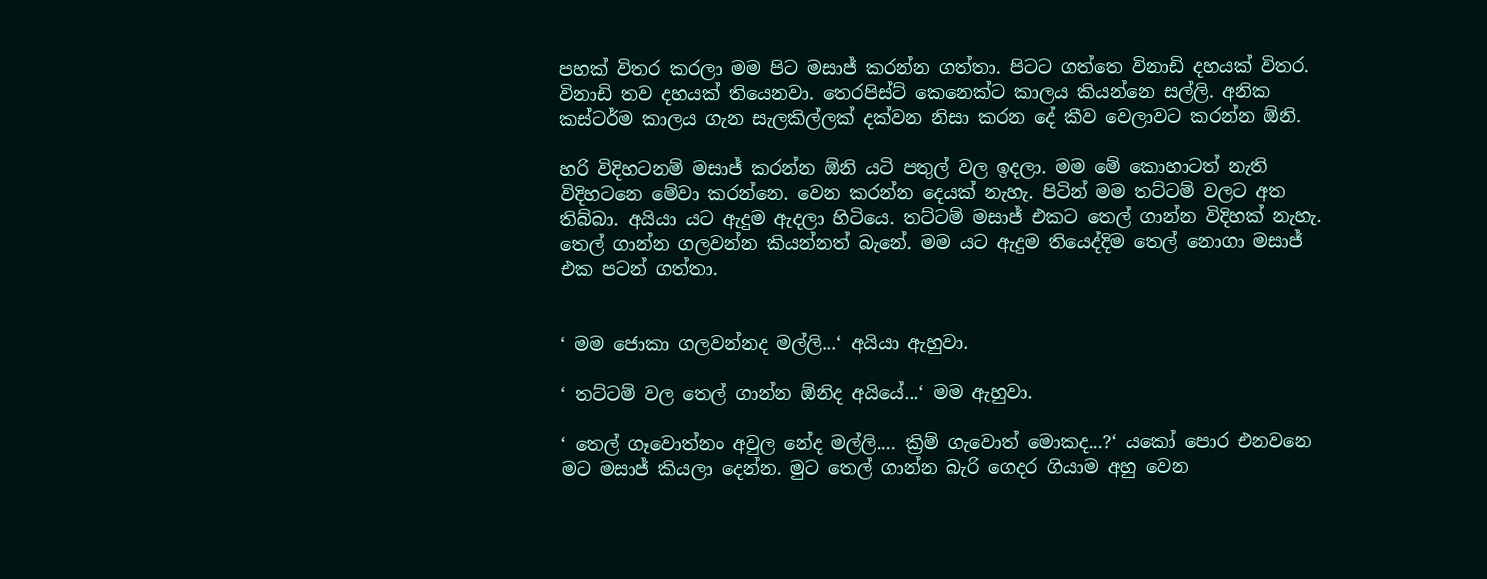පහක් විතර කරලා මම පිට මසාජ් කරන්න ගත්තා. පිටට ගත්තෙ විනාඩි දහයක් විතර. විනාඩි තව දහයක් තියෙනවා. තෙරපිස්ට් කෙනෙක්ට කාලය කියන්නෙ සල්ලි. අනික කස්ටර්ම කාලය ගැන සැලකිල්ලක් දක්වන නිසා කරන දේ කීව වෙලාවට කරන්න ඕනි.

හරි විදිහටනම් මසාජ් කරන්න ඕනි යටි පතුල් වල ඉදලා. මම මේ කොහාටත් නැති විදිහටනෙ මේවා කරන්නෙ. වෙන කරන්න දෙයක් නැහැ. පිටින් මම තට්ටම් වලට අත තිබ්බා. අයියා යට ඇදුම ඇදලා හිටියෙ. තට්ටම් මසාජ් එකට තෙල් ගාන්න විදිහක් නැහැ. තෙල් ගාන්න ගලවන්න කියන්නත් බැනේ. මම යට ඇදුම තියෙද්දිම තෙල් නොගා මසාජ් එක පටන් ගත්තා.


‘ මම ජොකා ගලවන්නද මල්ලි...‘ අයියා ඇහුවා.

‘ තට්ටම් වල තෙල් ගාන්න ඕනිද අයියේ...‘ මම ඇහුවා.

‘ තෙල් ගෑවොත්නං අවුල නේද මල්ලි.... ක්‍රිම් ගැවොත් මොකද...?‘ යකෝ පොර එනවනෙ මට මසාජ් කියලා දෙන්න. මුට තෙල් ගාන්න බැරි ගෙදර ගියාම අහු වෙන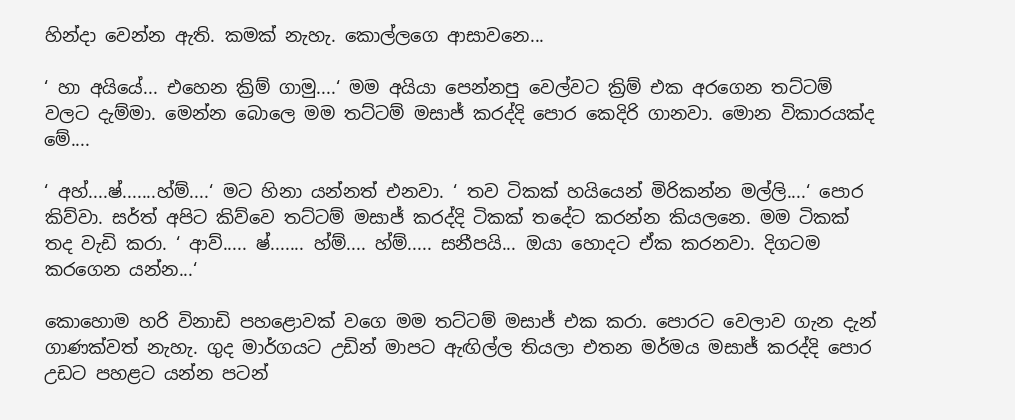හින්දා වෙන්න ඇති. කමක් නැහැ. කොල්ලගෙ ආසාවනෙ...

‘ හා අයියේ... එහෙන ක්‍රිම් ගාමු....‘ මම අයියා පෙන්නපු වෙල්වට ක්‍රිම් එක අරගෙන තට්ටම් වලට දැම්මා. මෙන්න බොලෙ මම තට්ටම් මසාජ් කරද්දි පොර කෙදිරි ගානවා. මොන විකාරයක්ද මේ....

‘ අහ්....ෂ්.......හ්ම්....‘ මට හිනා යන්නත් එනවා. ‘ තව ටිකක් හයියෙන් මිරිකන්න මල්ලි....‘ පොර කිව්වා. සර්ත් අපිට කිව්වෙ තට්ටම් මසාජ් කරද්දි ටිකක් තදේට කරන්න කියලනෙ. මම ටිකක් තද වැඩි කරා. ‘ ආව්..... ෂ්....... හ්ම්.... හ්ම්..... සනීපයි... ඔයා හොදට ඒක කරනවා. දිගටම කරගෙන යන්න...‘

කොහොම හරි විනාඩි පහළොවක් වගෙ මම තට්ටම් මසාජ් එක කරා. පොරට වෙලාව ගැන දැන් ගාණක්වත් නැහැ. ගුද මාර්ගයට උඩින් මාපට ඇඟිල්ල තියලා එතන මර්මය මසාජ් කරද්දි පොර උඩට පහළට යන්න පටන්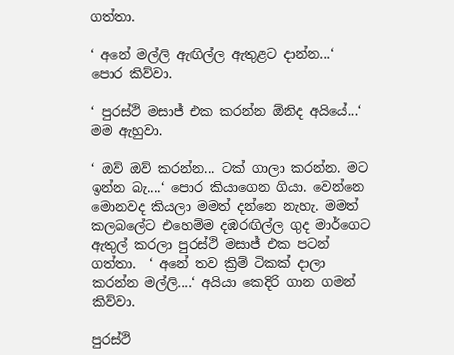ගත්තා.

‘ අනේ මල්ලි ඇඟිල්ල ඇතුළට දාන්න...‘ පොර කිව්වා.

‘ පුරස්ථි මසාජ් එක කරන්න ඕනිද අයියේ...‘ මම ඇහුවා.

‘ ඔව් ඔව් කරන්න... ටක් ගාලා කරන්න. මට ඉන්න බැ....‘ පොර කියාගෙන ගියා. වෙන්නෙ මොනවද කියලා මමත් දන්නෙ නැහැ. මමත් කලබලේට එහෙම්ම දඹරඟිල්ල ගුද මාර්ගෙට ඇතුල් කරලා පුරස්ථි මසාජ් එක පටන් ගත්තා.  ‘ අනේ තව ක්‍රිම් ටිකක් දාලා කරන්න මල්ලි....‘ අයියා කෙදිරි ගාන ගමන් කිව්වා.

පුරස්ථි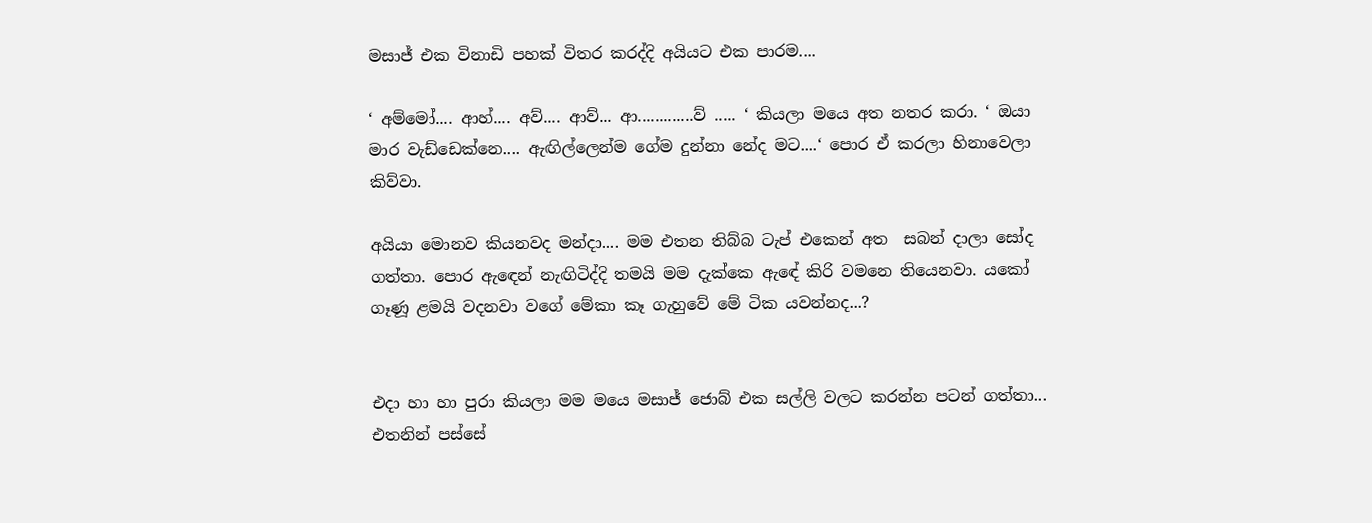මසාජ් එක විනාඩි පහක් විතර කරද්දි අයියට එක පාරම....

‘ අම්මෝ.... ආහ්.... අව්.... ආව්... ආ.............ව් ..... ‘ කියලා මයෙ අත නතර කරා. ‘ ඔයා මාර වැඩ්ඩෙක්නෙ.... ඇඟිල්ලෙන්ම ගේම දුන්නා නේද මට....‘ පොර ඒ කරලා හිනාවෙලා කිව්වා.

අයියා මොනව කියනවද මන්දා.... මම එතන තිබ්බ ටැප් එකෙන් අත  සබන් දාලා සෝද ගත්තා. පොර ඇඳෙන් නැඟිටිද්දි තමයි මම දැක්කෙ ඇඳේ කිරි වමනෙ තියෙනවා. යකෝ ගෑණූ ළමයි වදනවා වගේ මේකා කෑ ගැහුවේ මේ ටික යවන්නද...?


එදා හා හා පුරා කියලා මම මයෙ මසාජ් ජොබ් එක සල්ලි වලට කරන්න පටන් ගත්තා... එතනින් පස්සේ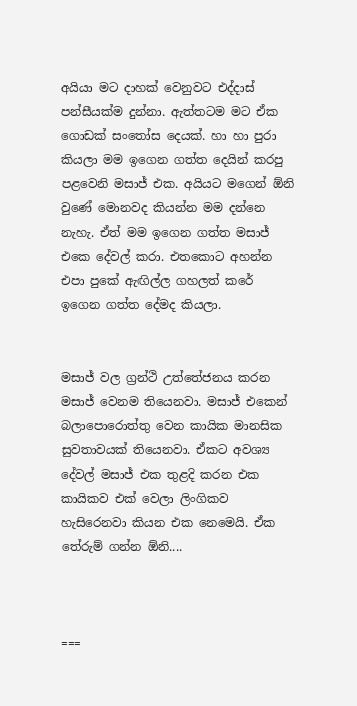අයියා මට දාහක් වෙනුවට එද්දාස් පන්සීයක්ම දුන්නා. ඇත්තටම මට ඒක ගොඩක් සංතෝස දෙයක්. හා හා පුරා කියලා මම ඉගෙන ගත්ත දෙයින් කරපු පළවෙනි මසාජ් එක. අයියට මගෙන් ඕනි වුණේ මොනවද කියන්න මම දන්නෙ නැහැ. ඒත් මම ඉගෙන ගත්ත මසාජ් එකෙ දේවල් කරා. එතකොට අහන්න එපා පුකේ ඇඟිල්ල ගහලත් කරේ ඉගෙන ගත්ත දේමද කියලා.


මසාජ් වල ග්‍රන්ථි උත්තේජනය කරන මසාජ් වෙනම තියෙනවා. මසාජ් එකෙන් බලාපොරොත්තු වෙන කායික මානසික සුවතාවයක් තියෙනවා. ඒකට අවශ්‍ය දේවල් මසාජ් එක තුළදි කරන එක කායිකව එක් වෙලා ලිංගිකව හැසිරෙනවා කියන එක නෙමෙයි. ඒක තේරුම් ගන්න ඕනි....



===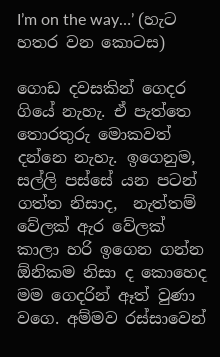I’m on the way…’ (හැට හතර වන කොටස)

ගොඩ දවසකින් ගෙදර ගියේ නැහැ. ඒ පැත්තෙ තොරතුරු මොකවත් දන්නෙ නැහැ. ඉගෙනුම, සල්ලි පස්සේ යන පටන් ගත්ත නිසාද,  නැත්තම් වේලක් ඇර වේලක් කාලා හරි ඉගෙන ගන්න ඕනිකම නිසා ද කොහෙද මම ගෙදරින් ඈත් වුණා වගෙ. අම්මව රස්සාවෙන්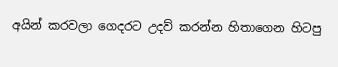අයින් කරවලා ගෙදරට උදව් කරන්න හිතාගෙන හිටපු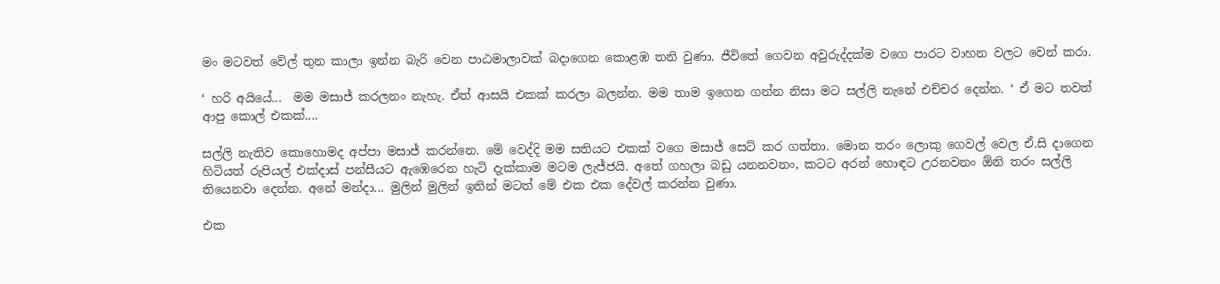මං මටවත් වේල් තුන කාලා ඉන්න බැරි වෙන පාඨමාලාවක් බදාගෙන කොළඹ තනි වුණා. ජීවිතේ ගෙවන අවුරුද්දක්ම වගෙ පාරට වාහන වලට වෙන් කරා.

‘ හරි අයියේ...  මම මසාජ් කරලනං නැහැ. ඒත් ආසයි එකක් කරලා බලන්න. මම තාම ඉගෙන ගන්න නිසා මට සල්ලි නැනේ එච්චර දෙන්න. ‘ ඒ මට තවත් ආපු කොල් එකක්....

සල්ලි නැතිව කොහොමද අප්පා මසාජ් කරන්නෙ. මේ වෙද්දි මම සතියට එකක් වගෙ මසාජ් සෙට් කර ගත්තා. මොන තරං ලොකු ගෙවල් වෙල ඒ.සි දාගෙන හිටියත් රුපියල් එක්දාස් පන්සීයට ඇඹෙරෙන හැටි දැක්කාම මටම ලැජ්ජයි. අතේ ගහලා බඩු යනනවනං, කටට අරන් හොඳට උරනවනං ඕනි තරං සල්ලි තියෙනවා දෙන්න. අනේ මන්දා... මුලින් මුලින් ඉතින් මටත් මේ එක එක දේවල් කරන්න වුණා.

එක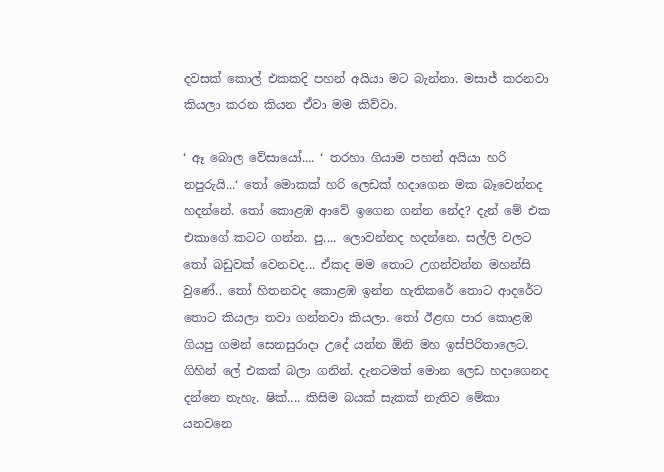දවසක් කොල් එකකදි පහන් අයියා මට බැන්නා. මසාජ් කරනවා කියලා කරන කියන ඒවා මම කිව්වා.

‘ ඈ බොල වේසායෝ.... ‘ තරහා ගියාම පහන් අයියා හරි නපුරුයි...‘ තෝ මොකක් හරි ලෙඩක් හදාගෙන මක බෑවෙන්නද හදන්නේ. තෝ කොළඹ ආවේ ඉගෙන ගන්න නේද? දැන් මේ එක එකාගේ කටට ගන්න. පු.... ලොවන්නද හදන්නෙ. සල්ලි වලට තෝ බඩුවක් වෙනවද... ඒකද මම තොට උගන්වන්න මහන්සි වුණේ.. තෝ හිතනවද කොළඹ ඉන්න හැතිකරේ තොට ආදරේට තොට කියලා තවා ගන්නවා කියලා. තෝ ඊළඟ පාර කොළඹ ගියපු ගමන් සෙනසුරාදා උදේ යන්න ඕනි මහ ඉස්පිරිතාලෙට. ගිහින් ලේ එකක් බලා ගනින්. දැනටමත් මොන ලෙඩ හදාගෙනද දන්නෙ නැහැ. ෂික්.... කිසිම බයක් සැකක් නැතිව මේකා යනවනෙ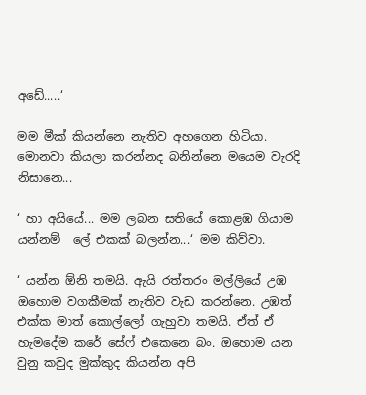අඩේ.....‘

මම මීක් කියන්නෙ නැතිව අහගෙන හිටියා. මොනවා කියලා කරන්නද බනින්නෙ මයෙම වැරදි නිසානෙ...

‘ හා අයියේ... මම ලබන සතියේ කොළඹ ගියාම යන්නම්  ලේ එකක් බලන්න...‘ මම කිව්වා.

‘ යන්න ඕනි තමයි. ඇයි රත්තරං මල්ලියේ උඹ ඔහොම වගකීමක් නැතිව වැඩ කරන්නෙ. උඹත් එක්ක මාත් කොල්ලෝ ගැහුවා තමයි. ඒත් ඒ හැමදේම කරේ සේෆ් එකෙනෙ බං. ඔහොම යන වුනු කවුද මුක්කුද කියන්න අපි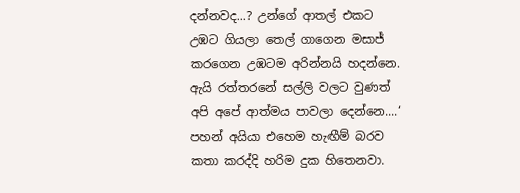දන්නවද...? උන්ගේ ආතල් එකට උඹට ගියලා තෙල් ගාගෙන මසාජ් කරගෙන උඹටම අරින්නයි හදන්නෙ. ඇයි රත්තරනේ සල්ලි වලට වුණත් අපි අපේ ආත්මය පාවලා දෙන්නෙ....‘ පහන් අයියා එහෙම හැඟීම් බරව කතා කරද්දි හරිම දුක හිතෙනවා.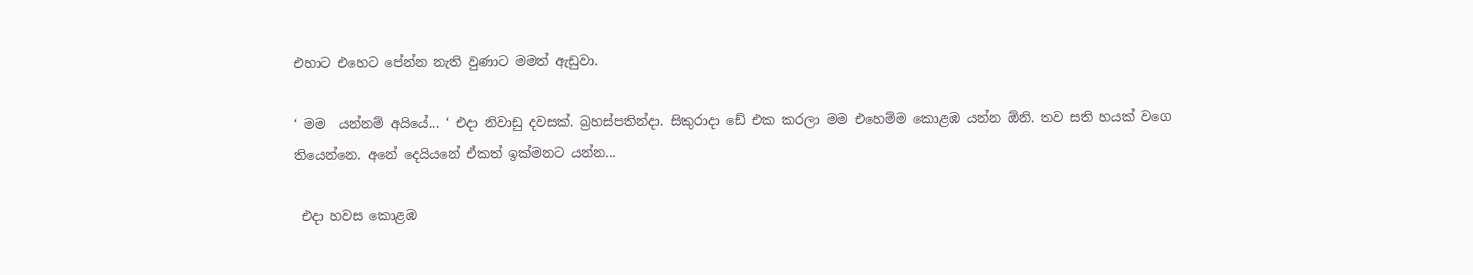එහාට එහෙට පේන්න නැති වුණාට මමත් ඇඩුවා.

‘ මම  යන්නම් අයියේ... ‘ එදා නිවාඩු දවසක්. බ්‍රහස්පතින්දා. සිකුරාදා ඩේ එක කරලා මම එහෙම්ම කොළඹ යන්න ඕනි. තව සති හයක් වගෙ තියෙන්නෙ. අනේ දෙයියනේ ඒකත් ඉක්මනට යන්න...

 එදා හවස කොළඹ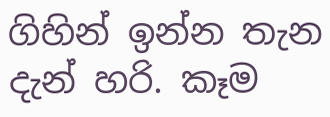ගිහින් ඉන්න තැන දැන් හරි. කෑම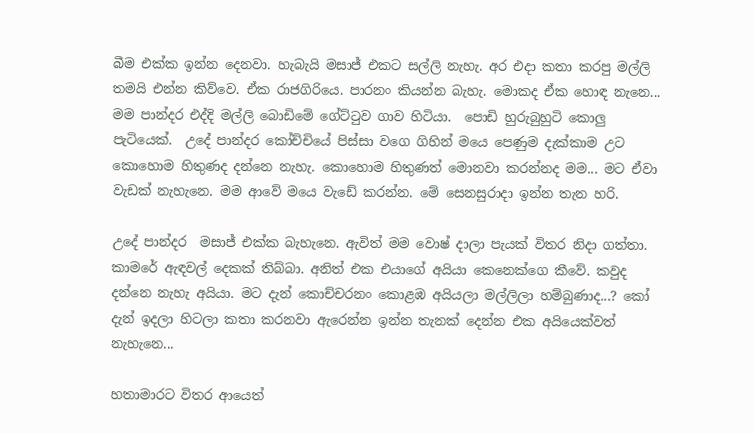බීම එක්ක ඉන්න දෙනවා. හැබැයි මසාජ් එකට සල්ලි නැහැ. අර එදා කතා කරපු මල්ලි තමයි එන්න කිව්වෙ. ඒක රාජගිරියෙ. පාරනං කියන්න බැහැ. මොකද ඒක හොඳ නැනෙ... මම පාන්දර එද්දි මල්ලි බොඩිමේ ගේට්ටුව ගාව හිටියා.  පොඩි හුරුබුහුටි කොලු පැටියෙක්.  උදේ පාන්දර කෝච්චියේ පිස්සා වගෙ ගිහින් මයෙ පෙණුම දැක්කාම උට කොහොම හිතුණද දන්නෙ නැහැ. කොහොම හිතුණත් මොනවා කරන්නද මම... මට ඒවා වැඩක් නැහැනෙ. මම ආවේ මයෙ වැඩේ කරන්න. මේ සෙනසුරාදා ඉන්න තැන හරි.

උදේ පාන්දර  මසාජ් එක්ක බැහැනෙ. ඇවිත් මම වොෂ් දාලා පැයක් විතර නිදා ගත්තා. කාමරේ ඇඳවල් දෙකක් තිබ්බා. අනිත් එක එයාගේ අයියා කෙනෙක්ගෙ කීවේ. කවුද දන්නෙ නැහැ අයියා. මට දැන් කොච්චරනං කොළඹ අයියලා මල්ලිලා හම්බුණාද...? කෝ දැන් ඉදලා හිටලා කතා කරනවා ඇරෙන්න ඉන්න තැනක් දෙන්න එක අයියෙක්වත් නැහැනෙ...

හතාමාරට විතර ආයෙත්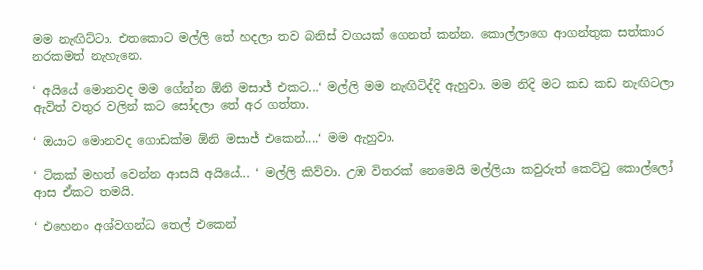මම නැඟිට්ටා. එතකොට මල්ලි තේ හදලා තව බනිස් වගයක් ගෙනත් කන්න. කොල්ලාගෙ ආගන්තුක සත්කාර නරකමත් නැහැනෙ.

‘ අයියේ මොනවද මම ගේන්න ඕනි මසාජ් එකට...‘ මල්ලි මම නැඟිටිද්දි ඇහුවා. මම නිදි මට කඩ කඩ නැඟිටලා ඇවිත් වතුර වලින් කට සෝදලා තේ අර ගත්තා.

‘ ඔයාට මොනවද ගොඩක්ම ඕනි මසාජ් එකෙන්....‘ මම ඇහුවා.

‘ ටිකක් මහත් වෙන්න ආසයි අයියේ... ‘ මල්ලි කිව්වා. උඹ විතරක් නෙමෙයි මල්ලියා කවුරුත් කෙට්ටු කොල්ලෝ ආස ඒකට තමයි.

‘ එහෙනං අශ්වගන්ධ තෙල් එකෙන්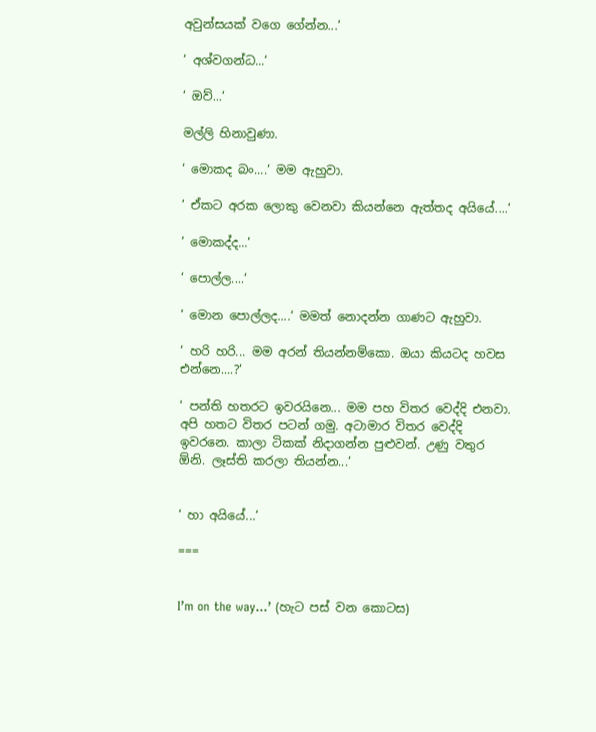අවුන්සයක් වගෙ ගේන්න...‘

‘ අශ්වගන්ධ...‘

‘ ඔව්...‘

මල්ලි හිනාවුණා.

‘ මොකද බං....‘ මම ඇහුවා.

‘ ඒකට අරක ලොකු වෙනවා කියන්නෙ ඇත්තද අයියේ....‘

‘ මොකද්ද...‘

‘ පොල්ල....‘

‘ මොන පොල්ලද....‘ මමත් නොදන්න ගාණට ඇහුවා.

‘ හරි හරි... මම අරන් තියන්නම්කො. ඔයා කියටද හවස එන්නෙ....?‘

‘ පන්ති හතරට ඉවරයිනෙ... මම පහ විතර වෙද්දි එනවා. අපි හතට විතර පටන් ගමු. අටාමාර විතර වෙද්දි ඉවරනෙ. කාලා ටිකක් නිදාගන්න පුළුවන්. උණු වතුර ඕනි. ලෑස්ති කරලා තියන්න...‘


‘ හා අයියේ...‘

===


I’m on the way…’ (හැට පස් වන කොටස)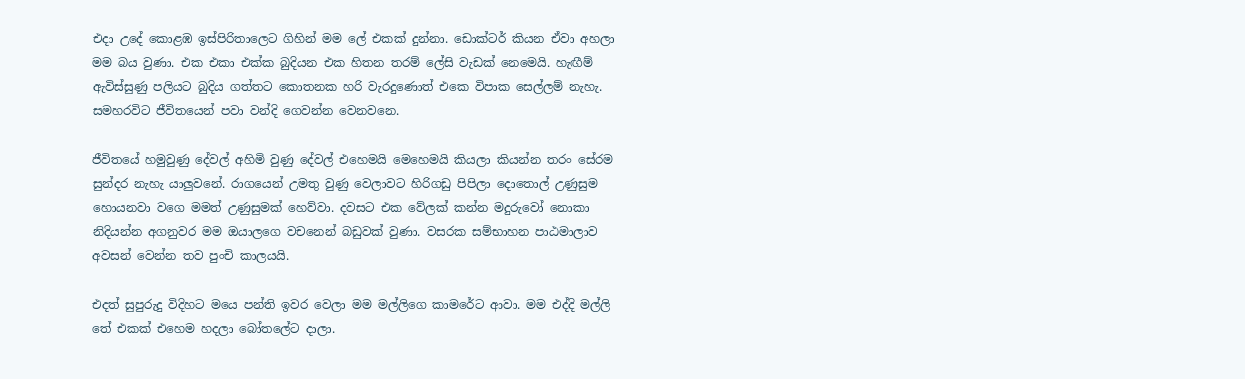එදා උදේ කොළඹ ඉස්පිරිතාලෙට ගිහින් මම ලේ එකක් දුන්නා. ඩොක්ටර් කියන ඒවා අහලා මම බය වුණා. එක එකා එක්ක බුදියන එක හිතන තරම් ලේසි වැඩක් නෙමෙයි. හැඟීම් ඇවිස්සුණු පලියට බුදිය ගත්තට කොතනක හරි වැරදුණොත් එකෙ විපාක සෙල්ලම් නැහැ. සමහරවිට ජීවිතයෙන් පවා වන්දි ගෙවන්න වෙනවනෙ.

ජීවිතයේ හමුවුණු දේවල් අහිමි වුණු දේවල් එහෙමයි මෙහෙමයි කියලා කියන්න තරං සේරම සුන්දර නැහැ යාලුවනේ. රාගයෙන් උමතු වුණු වෙලාවට හිරිගඩු පිපිලා දොතොල් උණුසුම හොයනවා වගෙ මමත් උණුසුමක් හෙව්වා. දවසට එක වේලක් කන්න මදුරුවෝ නොකා නිදියන්න අගනුවර මම ඔයාලගෙ වචනෙන් බඩුවක් වුණා. වසරක සම්භාහන පාඨමාලාව අවසන් වෙන්න තව පුංචි කාලයයි.

එදත් සුපුරුදු විදිහට මයෙ පන්ති ඉවර වෙලා මම මල්ලිගෙ කාමරේට ආවා. මම එද්දි මල්ලි තේ එකක් එහෙම හදලා බෝතලේට දාලා.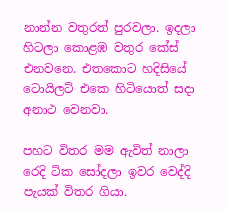නාන්න වතුරත් පුරවලා. ඉදලා හිටලා කොළඹ වතුර කේස් එනවනෙ. එතකොට හදිසියේ ටොයිලට් එකෙ හිටියොත් සදා  අනාථ වෙනවා.

පහට විතර මම ඇවිත් නාලා රෙදි ටික සෝදලා ඉවර වෙද්දි පැයක් විතර ගියා.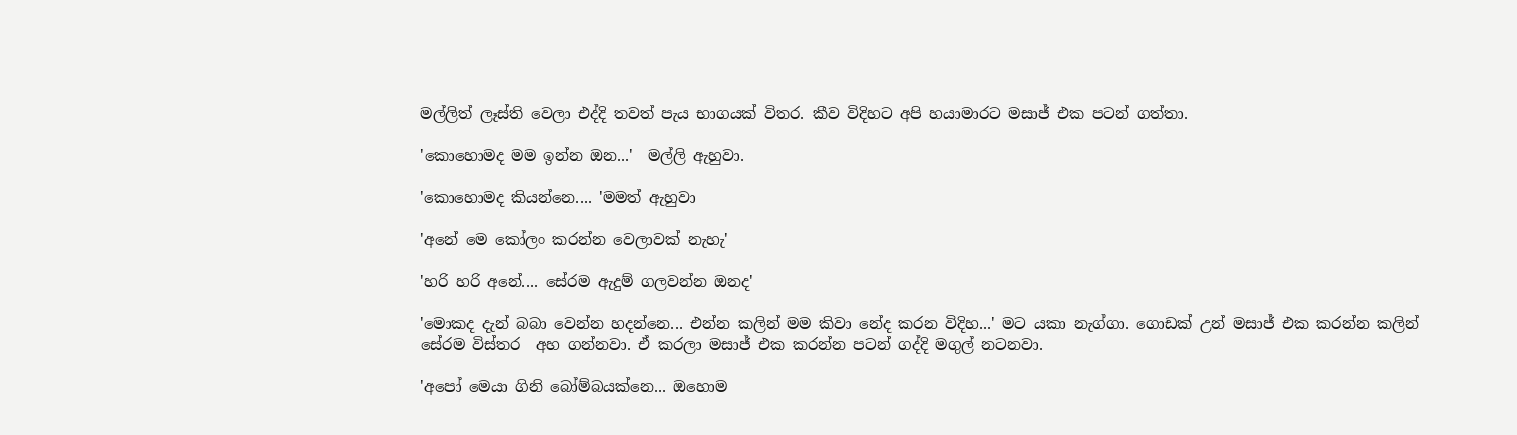මල්ලිත් ලෑස්ති වෙලා එද්දි තවත් පැය භාගයක් විතර. කීව විදිහට අපි හයාමාරට මසාජ් එක පටන් ගත්තා.

'කොහොමද මම ඉන්න ඔන...'  මල්ලි ඇහුවා.

'කොහොමද කියන්නෙ.... 'මමත් ඇහුවා

'අනේ මෙ කෝලං කරන්න වෙලාවක් නැහැ'

'හරි හරි අනේ.... සේරම ඇදුම් ගලවන්න ඔනද'

'මොකද දැන් බබා වෙන්න හදන්නෙ... එන්න කලින් මම කිවා නේද කරන විදිහ...' මට යකා නැග්ගා. ගොඩක් උන් මසාජ් එක කරන්න කලින් සේරම විස්තර  අහ ගන්නවා. ඒ කරලා මසාජ් එක කරන්න පටන් ගද්දි මගුල් නටනවා.

'අපෝ මෙයා ගිනි බෝම්බයක්නෙ... ඔහොම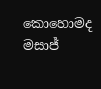කොහොමද මසාජ්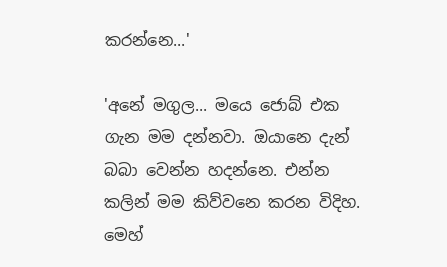කරන්නෙ...'

'අනේ මගුල... මයෙ ජොබ් එක ගැන මම දන්නවා. ඔයානෙ දැන් බබා වෙන්න හදන්නෙ. එන්න කලින් මම කිව්වනෙ කරන විදිහ. මෙහ්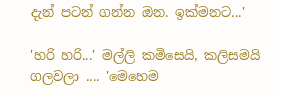දැන් පටන් ගන්න ඔන. ඉක්මනට...'

'හරි හරි...' මල්ලි කමිසෙයි, කලිසමයි ගලවලා .... 'මෙහෙම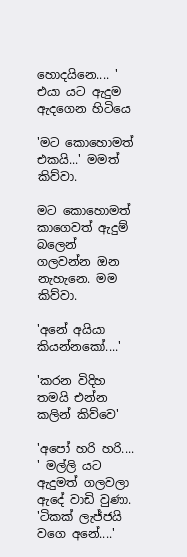හොදයිනෙ.... ' එයා යට ඇදුම ඇදගෙන හිටියෙ

'මට කොහොමත් එකයි...' මමත් කිව්වා.

මට කොහොමත් කාගෙවත් ඇදුම් බලෙන් ගලවන්න ඔන නැහැනෙ. මම කිව්වා.

'අනේ අයියා කියන්නකෝ....'

'කරන විදිහ තමයි එන්න කලින් කිව්වෙ'

'අපෝ හරි හරි.... ' මල්ලි යට ඇදුමත් ගලවලා ඇදේ වාඩි වුණා.  'ටිකක් ලැජ්ජයි වගෙ අනේ....'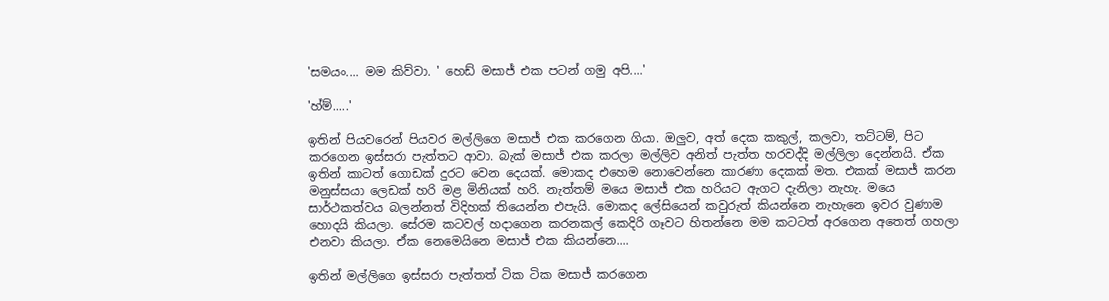'සමයං.... මම කිව්වා. ' හෙඩ් මසාජ් එක පටන් ගමු අපි....'

'හ්ම්.....'

ඉතින් පියවරෙන් පියවර මල්ලිගෙ මසාජ් එක කරගෙන ගියා. ඔලුව, අත් දෙක කකුල්, කලවා, තට්ටම්, පිට කරගෙන ඉස්සරා පැත්තට ආවා. බැක් මසාජ් එක කරලා මල්ලිව අනිත් පැත්ත හරවද්දි මල්ලිලා දෙන්නයි. ඒක ඉතින් කාටත් ගොඩක් දුරට වෙන දෙයක්. මොකද එහෙම නොවෙන්නෙ කාරණා දෙකක් මත. එකක් මසාජ් කරන මනුස්සයා ලෙඩක් හරි මළ මිනියක් හරි. නැත්තම් මයෙ මසාජ් එක හරියට ඇගට දැනිලා නැහැ. මයෙ සාර්ථකත්වය බලන්නත් විදිහක් තියෙන්න එපැයි. මොකද ලේසියෙන් කවුරුත් කියන්නෙ නැහැනෙ ඉවර වුණාම හොදයි කියලා. සේරම කටවල් හදාගෙන කරනකල් කෙදිරි ගෑවට හිතන්නෙ මම කටටත් අරගෙන අතෙත් ගහලා එනවා කියලා. ඒක නෙමෙයිනෙ මසාජ් එක කියන්නෙ....

ඉතින් මල්ලිගෙ ඉස්සරා පැත්තත් ටික ටික මසාජ් කරගෙන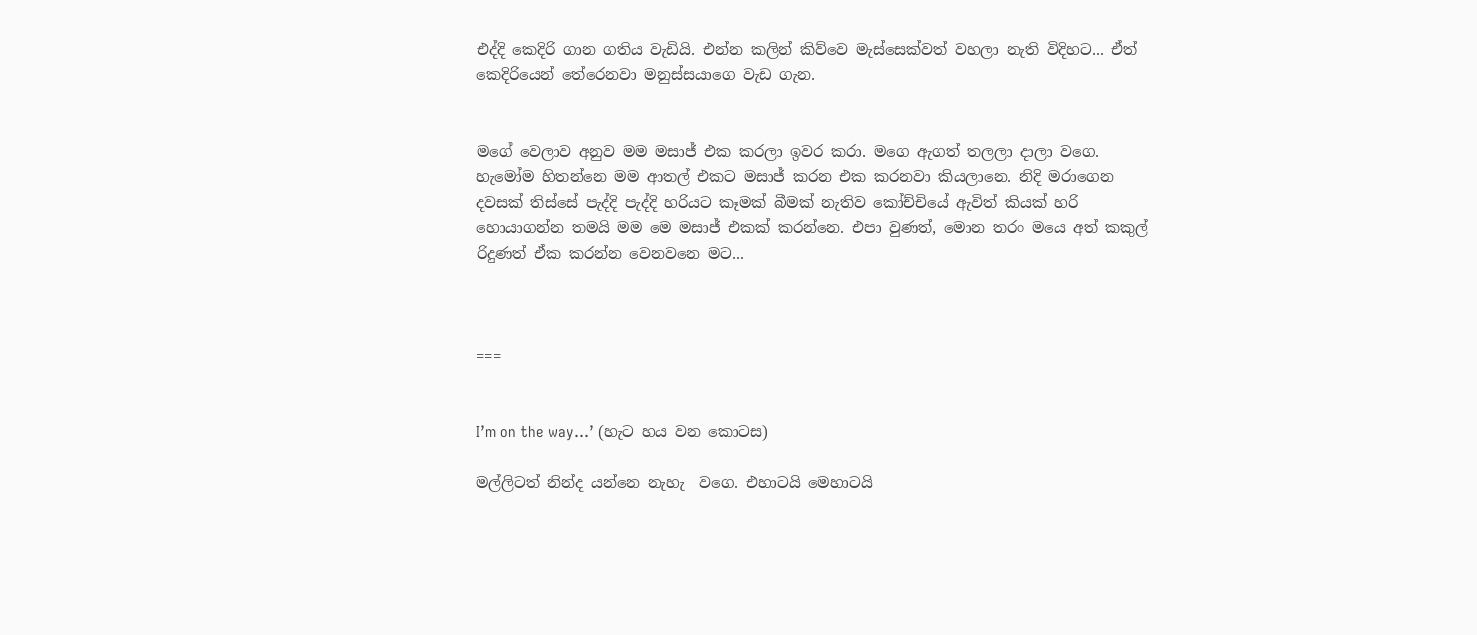එද්දි කෙදිරි ගාන ගතිය වැඩියි. එන්න කලින් කිව්වෙ මැස්සෙක්වත් වහලා නැති විදිහට... ඒත් කෙදිරියෙන් තේරෙනවා මනුස්සයාගෙ වැඩ ගැන.


මගේ වෙලාව අනුව මම මසාජ් එක කරලා ඉවර කරා. මගෙ ඇගත් තලලා දාලා වගෙ. හැමෝම හිතන්නෙ මම ආතල් එකට මසාජ් කරන එක කරනවා කියලානෙ. නිදි මරාගෙන දවසක් තිස්සේ පැද්දි පැද්දි හරියට කෑමක් බීමක් නැතිව කෝච්චියේ ඇවිත් කියක් හරි හොයාගන්න තමයි මම මෙ මසාජ් එකක් කරන්නෙ. එපා වුණත්, මොන තරං මයෙ අත් කකුල් රිදුණත් ඒක කරන්න වෙනවනෙ මට...



===


I’m on the way…’ (හැට හය වන කොටස)

මල්ලිටත් නින්ද යන්නෙ නැහැ  වගෙ. එහාටයි මෙහාටයි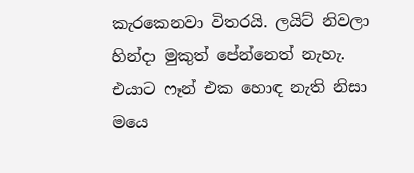කැරකෙනවා විතරයි. ලයිට් නිවලා හින්දා මුකුත් පේන්නෙත් නැහැ. එයාට ෆෑන් එක හොඳ නැති නිසා මයෙ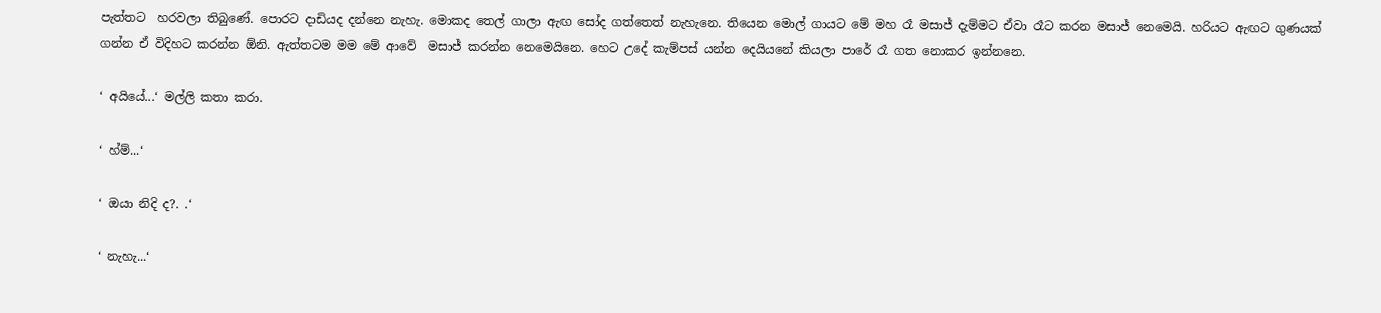පැත්තට  හරවලා තිබුණේ. පොරට දාඩියද දන්නෙ නැහැ. මොකද තෙල් ගාලා ඇඟ සෝද ගත්තෙත් නැහැනෙ. තියෙන මොල් ගායට මේ මහ රෑ මසාජ් දැම්මට ඒවා රෑට කරන මසාජ් නෙමෙයි. හරියට ඇඟට ගුණයක් ගන්න ඒ විදිහට කරන්න ඕනි. ඇත්තටම මම මේ ආවේ  මසාජ් කරන්න නෙමෙයිනෙ. හෙට උදේ කැම්පස් යන්න දෙයියනේ කියලා පාරේ රෑ ගත නොකර ඉන්නනෙ.

‘ අයියේ...‘ මල්ලි කතා කරා.

‘ හ්ම්...‘

‘ ඔයා නිදි ද?. .‘

‘ නැහැ...‘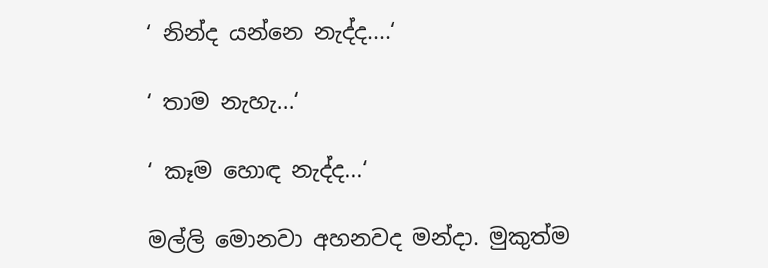‘ නින්ද යන්නෙ නැද්ද....‘

‘ තාම නැහැ...‘

‘ කෑම හොඳ නැද්ද...‘

මල්ලි මොනවා අහනවද මන්දා. මුකුත්ම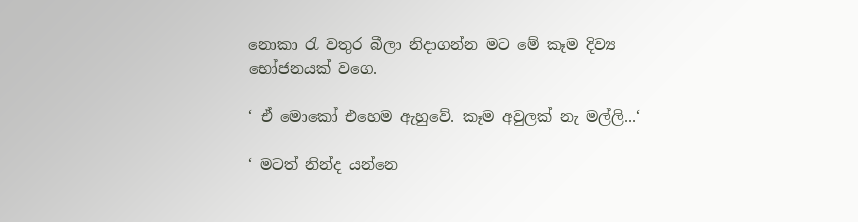නොකා රැ වතුර බීලා නිදාගන්න මට මේ කෑම දිව්‍ය භෝජනයක් වගෙ.

‘ ඒ මොකෝ එහෙම ඇහුවේ. කෑම අවුලක් නැ මල්ලි...‘

‘ මටත් නින්ද යන්නෙ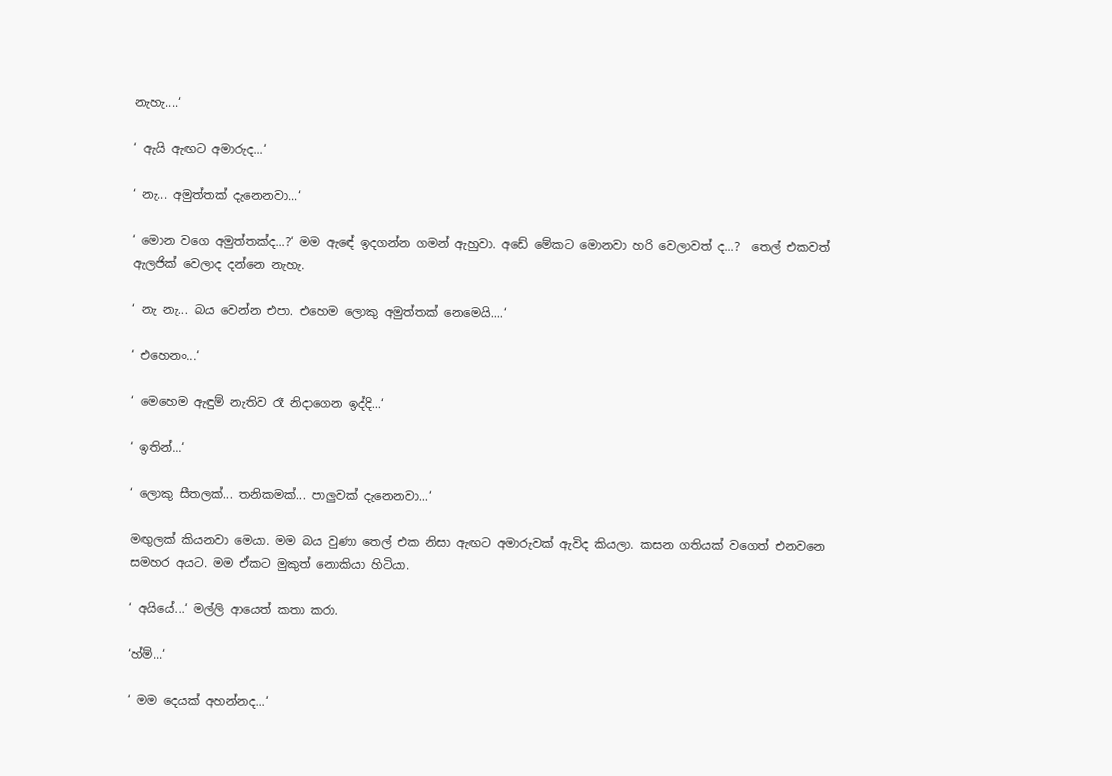නැහැ....‘

‘ ඇයි ඇඟට අමාරුද...‘

‘ නැ... අමුත්තක් දැනෙනවා...‘

‘ මොන වගෙ අමුත්තක්ද...?‘ මම ඇඳේ ඉදගන්න ගමන් ඇහුවා. අඩේ මේකට මොනවා හරි වෙලාවත් ද...?  තෙල් එකවත් ඇලජික් වෙලාද දන්නෙ නැහැ.

‘ නැ නැ... බය වෙන්න එපා. එහෙම ලොකු අමුත්තක් නෙමෙයි....‘

‘ එහෙනං...‘

‘ මෙහෙම ඇඳුම් නැතිව රෑ නිදාගෙන ඉද්දි...‘

‘ ඉතින්...‘

‘ ලොකු සීතලක්... තනිකමක්... පාලුවක් දැනෙනවා...‘

මඟුලක් කියනවා මෙයා. මම බය වුණා තෙල් එක නිසා ඇඟට අමාරුවක් ඇවිද කියලා. කසන ගතියක් වගෙත් එනවනෙ සමහර අයට. මම ඒකට මුකුත් නොකියා හිටියා.

‘ අයියේ...‘ මල්ලි ආයෙත් කතා කරා.

‘හ්ම්...‘

‘ මම දෙයක් අහන්නද...‘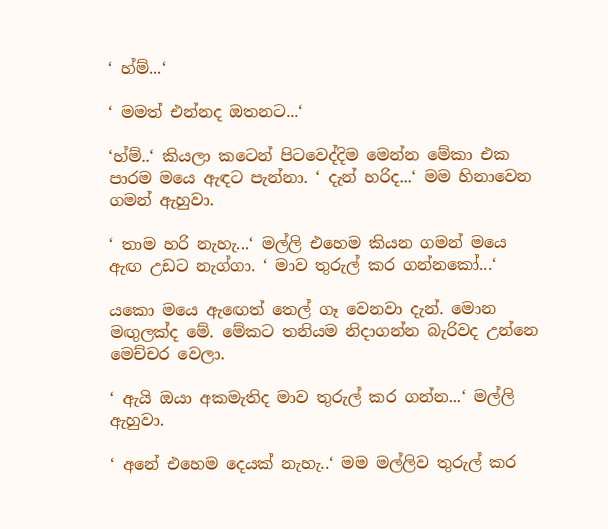‘ හ්ම්...‘

‘ මමත් එන්නද ඔතනට...‘

‘හ්ම්..‘ කියලා කටෙන් පිටවෙද්දිම මෙන්න මේකා එක පාරම මයෙ ඇඳට පැන්නා. ‘ දැන් හරිද...‘ මම හිනාවෙන ගමන් ඇහුවා.

‘ තාම හරි නැහැ...‘ මල්ලි එහෙම කියන ගමන් මයෙ ඇඟ උඩට නැග්ගා. ‘ මාව තුරුල් කර ගන්නකෝ...‘

යකො මයෙ ඇඟෙත් තෙල් ගෑ වෙනවා දැන්. මොන මඟුලක්ද මේ. මේකට තනියම නිදාගන්න බැරිවද උන්නෙ මෙච්චර වෙලා.

‘ ඇයි ඔයා අකමැතිද මාව තුරුල් කර ගන්න...‘ මල්ලි ඇහුවා.

‘ අනේ එහෙම දෙයක් නැහැ..‘ මම මල්ලිව තුරුල් කර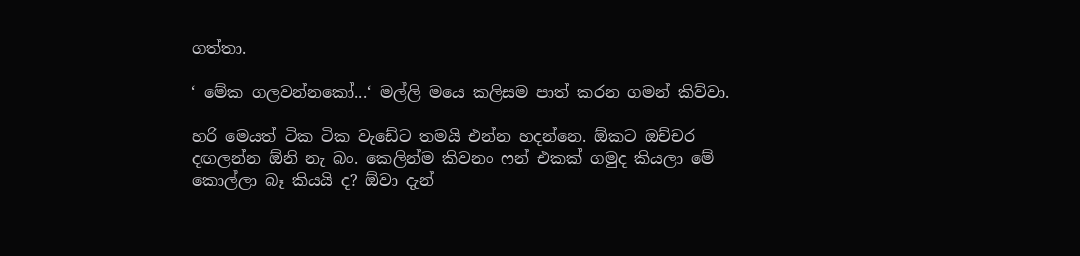ගත්තා.

‘ මේක ගලවන්නකෝ...‘ මල්ලි මයෙ කලිසම පාත් කරන ගමන් කිව්වා.

හරි මෙයත් ටික ටික වැඩේට තමයි එන්න හදන්නෙ. ඕකට ඔච්චර දඟලන්න ඕනි නැ බං. කෙලින්ම කිවනං ෆන් එකක් ගමුද කියලා මේ කොල්ලා බෑ කියයි ද? ඕවා දැන්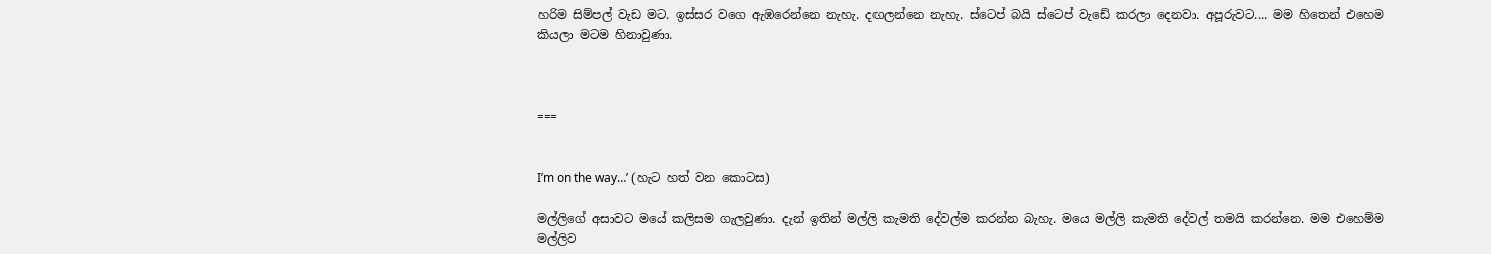හරිම සිම්පල් වැඩ මට. ඉස්සර වගෙ ඇඹරෙන්නෙ නැහැ. දඟලන්නෙ නැහැ. ස්ටෙප් බයි ස්ටෙප් වැඩේ කරලා දෙනවා. අපූරුවට.... මම හිතෙන් එහෙම කියලා මටම හිනාවුණා.



===


I’m on the way…’ (හැට හත් වන කොටස)

මල්ලිගේ අසාවට මයේ කලිසම ගැලවුණා. දැන් ඉතින් මල්ලි කැමති දේවල්ම කරන්න බැහැ. මයෙ මල්ලි කැමති දේවල් තමයි කරන්නෙ. මම එහෙම්ම මල්ලිව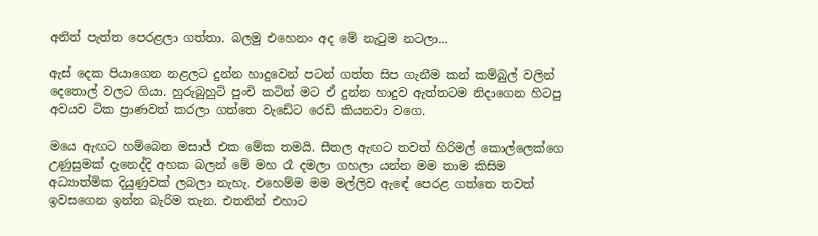අනිත් පැත්ත පෙරළලා ගත්තා. බලමු එහෙනං අද මේ නැටුම නටලා...

ඇස් දෙක පියාගෙන නළලට දුන්න හාදුවෙන් පටන් ගත්ත සිප ගැනීම කන් කම්බුල් වලින් දෙතොල් වලට ගියා. හුරුබුහුටි පුංචි කටින් මට ඒ දුන්න හාදුව ඇත්තටම නිදාගෙන හිටපු අවයව ටික ප්‍රාණවත් කරලා ගත්තෙ වැඩේට රෙඩි කියනවා වගෙ.

මයෙ ඇඟට හම්බෙන මසාජ් එක මේක තමයි. සීතල ඇඟට තවත් හිරිමල් කොල්ලෙක්ගෙ උණුසුමක් දැනෙද්දි අහක බලන් මේ මහ රෑ දමලා ගහලා යන්න මම තාම කිසිම අධ්‍යාත්මික දියුණුවක් ලබලා නැහැ. එහෙම්ම මම මල්ලිව ඇඳේ පෙරළ ගත්තෙ තවත් ඉවසගෙන ඉන්න බැරිම තැන. එතනින් එහාට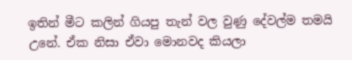ඉතින් මීට කලින් ගියපු තැන් වල වුණු දේවල්ම තමයි උනේ. ඒක නිසා ඒවා මොනවද කියලා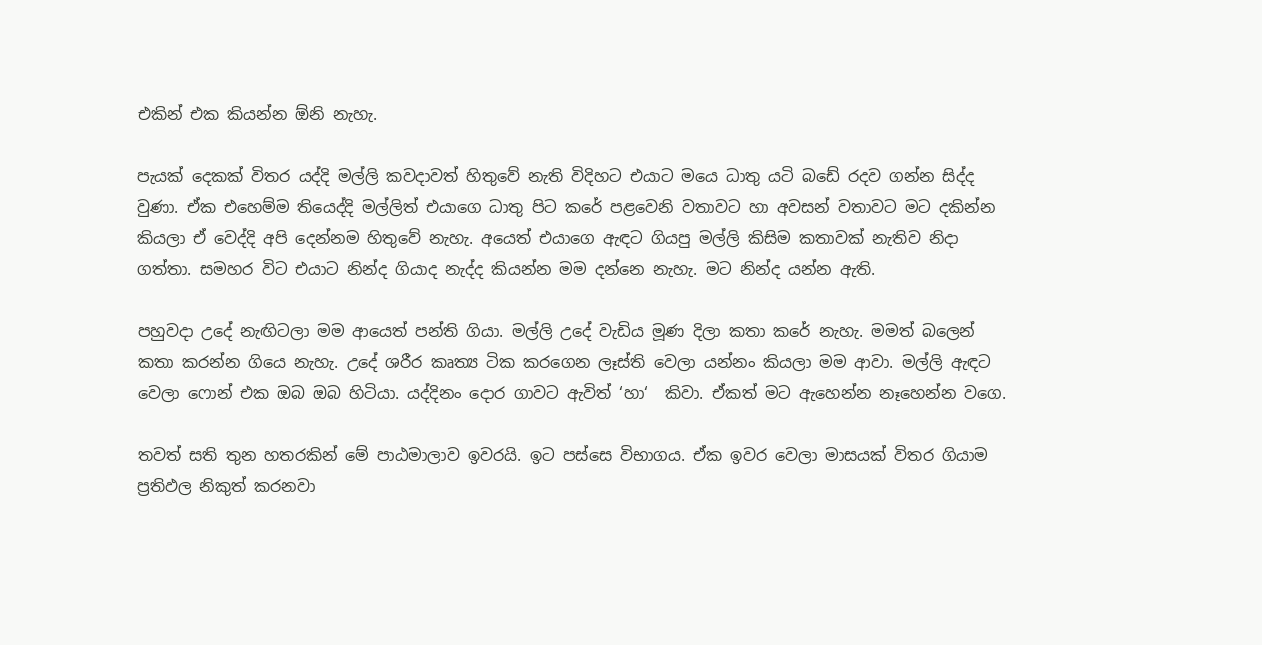එකින් එක කියන්න ඕනි නැහැ.

පැයක් දෙකක් විතර යද්දි මල්ලි කවදාවත් හිතුවේ නැති විදිහට එයාට මයෙ ධාතු යටි බඩේ රදව ගන්න සිද්ද වුණා. ඒක එහෙම්ම තියෙද්දි මල්ලිත් එයාගෙ ධාතු පිට කරේ පළවෙනි වතාවට හා අවසන් වතාවට මට දකින්න කියලා ඒ වෙද්දි අපි දෙන්නම හිතුවේ නැහැ. අයෙත් එයාගෙ ඇඳට ගියපු මල්ලි කිසිම කතාවක් නැතිව නිදා ගත්තා. සමහර විට එයාට නින්ද ගියාද නැද්ද කියන්න මම දන්නෙ නැහැ. මට නින්ද යන්න ඇති.

පහුවදා උදේ නැඟිටලා මම ආයෙත් පන්ති ගියා. මල්ලි උදේ වැඩිය මූණ දිලා කතා කරේ නැහැ. මමත් බලෙන් කතා කරන්න ගියෙ නැහැ. උදේ ශරීර කෘත්‍ය ටික කරගෙන ලෑස්ති වෙලා යන්නං කියලා මම ආවා. මල්ලි ඇඳට වෙලා ෆොන් එක ඔබ ඔබ හිටියා. යද්දිනං දොර ගාවට ඇවිත් ‘හා‘  කිවා. ඒකත් මට ඇහෙන්න නෑහෙන්න වගෙ.

තවත් සති තුන හතරකින් මේ පාඨමාලාව ඉවරයි. ඉට පස්සෙ විභාගය. ඒක ඉවර වෙලා මාසයක් විතර ගියාම ප්‍රතිඵල නිකුත් කරනවා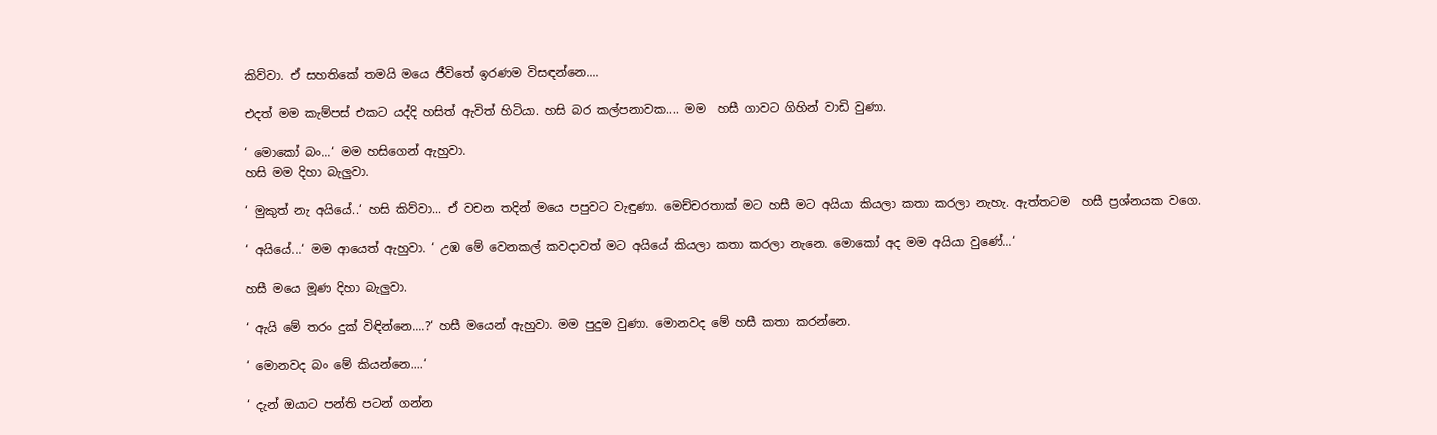කිව්වා. ඒ සහතිකේ තමයි මයෙ ජීවිතේ ඉරණම විසඳන්නෙ....

එදත් මම කැම්පස් එකට යද්දි හසිත් ඇවිත් හිටියා. හසි බර කල්පනාවක.... මම  හසී ගාවට ගිහින් වාඩි වුණා.

‘ මොකෝ බං...‘ මම හසිගෙන් ඇහුවා.
හසි මම දිහා බැලුවා.

‘ මුකුත් නැ අයියේ..‘ හසි කිව්වා... ඒ වචන තදින් මයෙ පපුවට වැඳුණා. මෙච්චරතාක් මට හසී මට අයියා කියලා කතා කරලා නැහැ. ඇත්තටම  හසී ප්‍රශ්නයක වගෙ.

‘ අයියේ...‘ මම ආයෙත් ඇහුවා. ‘ උඹ මේ වෙනකල් කවදාවත් මට අයියේ කියලා කතා කරලා නැනෙ. මොකෝ අද මම අයියා වුණේ...‘

හසී මයෙ මූණ දිහා බැලුවා.

‘ ඇයි මේ තරං දුක් විඳින්නෙ....?‘ හසී මයෙන් ඇහුවා. මම පුදුම වුණා. මොනවද මේ හසී කතා කරන්නෙ.

‘ මොනවද බං මේ කියන්නෙ....‘

‘ දැන් ඔයාට පන්ති පටන් ගන්න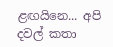ළඟයිනෙ... අපි දවල් කතා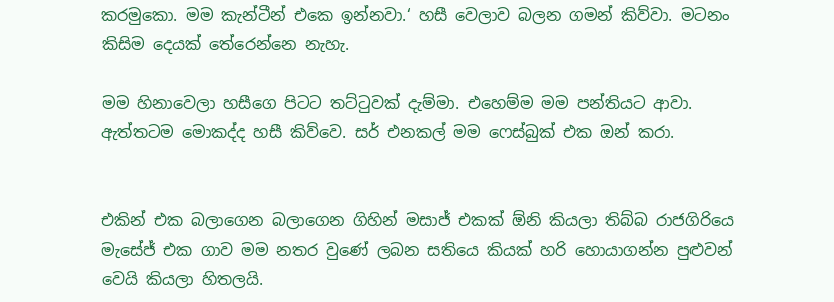කරමුකො. මම කැන්ටීන් එකෙ ඉන්නවා.‘ හසී වෙලාව බලන ගමන් කිව්වා. මටනං කිසිම දෙයක් තේරෙන්නෙ නැහැ.

මම හිනාවෙලා හසීගෙ පිටට තට්ටුවක් දැම්මා. එහෙම්ම මම පන්තියට ආවා. ඇත්තටම මොකද්ද හසී කිව්වෙ. සර් එනකල් මම ෆෙස්බුක් එක ඔන් කරා.


එකින් එක බලාගෙන බලාගෙන ගිහින් මසාජ් එකක් ඕනි කියලා තිබ්බ රාජගිරියෙ මැසේජ් එක ගාව මම නතර වුණේ ලබන සතියෙ කියක් හරි හොයාගන්න පුළුවන් වෙයි කියලා හිතලයි.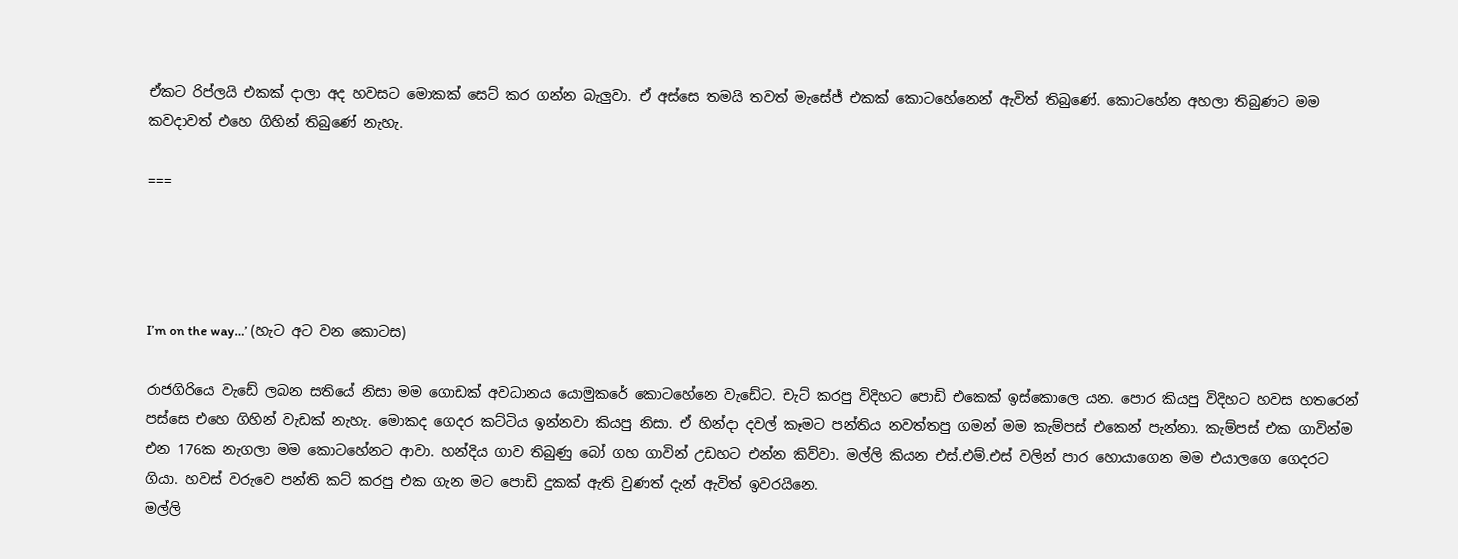ඒකට රිප්ලයි එකක් දාලා අද හවසට මොකක් සෙට් කර ගන්න බැලුවා. ඒ අස්සෙ තමයි තවත් මැසේජ් එකක් කොටහේනෙන් ඇවිත් තිබුණේ. කොටහේන අහලා තිබුණට මම කවදාවත් එහෙ ගිහින් තිබුණේ නැහැ.

===




I’m on the way…’ (හැට අට වන කොටස)

රාජගිරියෙ වැඩේ ලබන සතියේ නිසා මම ගොඩක් අවධානය යොමුකරේ කොටහේනෙ වැඩේට. චැට් කරපු විදිහට පොඩි එකෙක් ඉස්කොලෙ යන. පොර කියපු විදිහට හවස හතරෙන් පස්සෙ එහෙ ගිහින් වැඩක් නැහැ. මොකද ගෙදර කට්ටිය ඉන්නවා කියපු නිසා. ඒ හින්දා දවල් කෑමට පන්තිය නවත්තපු ගමන් මම කැම්පස් එකෙන් පැන්නා. කැම්පස් එක ගාවින්ම එන 176ක නැගලා මම කොටහේනට ආවා. හන්දිය ගාව තිබුණු බෝ ගහ ගාවින් උඩහට එන්න කිව්වා. මල්ලි කියන එස්.එම්.එස් වලින් පාර හොයාගෙන මම එයාලගෙ ගෙදරට ගියා. හවස් වරුවෙ පන්ති කට් කරපු එක ගැන මට පොඩි දුකක් ඇති වුණත් දැන් ඇවිත් ඉවරයිනෙ.
මල්ලි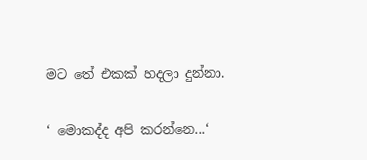මට තේ එකක් හදලා දුන්නා.

‘ මොකද්ද අපි කරන්නෙ...‘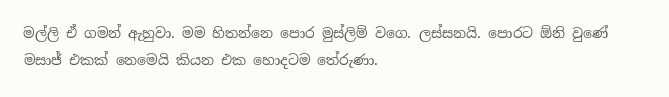මල්ලි ඒ ගමන් ඇහුවා. මම හිතන්නෙ පොර මුස්ලිම් වගෙ. ලස්සනයි. පොරට ඕනි වුණේ මසාජ් එකක් නෙමෙයි කියන එක හොදටම තේරුණා.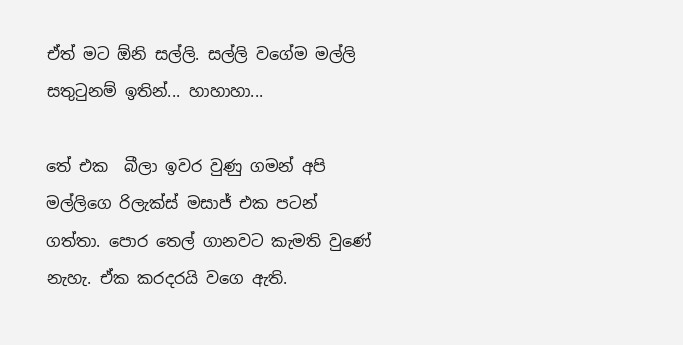ඒත් මට ඕනි සල්ලි. සල්ලි වගේම මල්ලි සතුටුනම් ඉතින්... හාහාහා...

තේ එක  බීලා ඉවර වුණු ගමන් අපි මල්ලිගෙ රිලැක්ස් මසාජ් එක පටන් ගත්තා. පොර තෙල් ගානවට කැමති වුණේ නැහැ. ඒක කරදරයි වගෙ ඇති.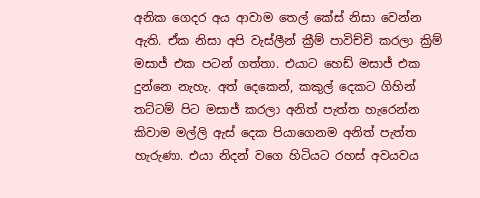අනික ගෙදර අය ආවාම තෙල් කේස් නිසා වෙන්න ඇති. ඒක නිසා අපි වැස්ලීන් ක්‍රීම් පාවිච්චි කරලා ක්‍රිම් මසාජ් එක පටන් ගත්තා. එයාට හෙඩ් මසාජ් එක දුන්නෙ නැහැ. අත් දෙකෙන්, කකුල් දෙකට ගිහින් තට්ටම් පිට මසාජ් කරලා අනිත් පැත්ත හැරෙන්න කිවාම මල්ලි ඇස් දෙක පියාගෙනම අනිත් පැත්ත හැරුණා. එයා නිදන් වගෙ හිටියට රහස් අවයවය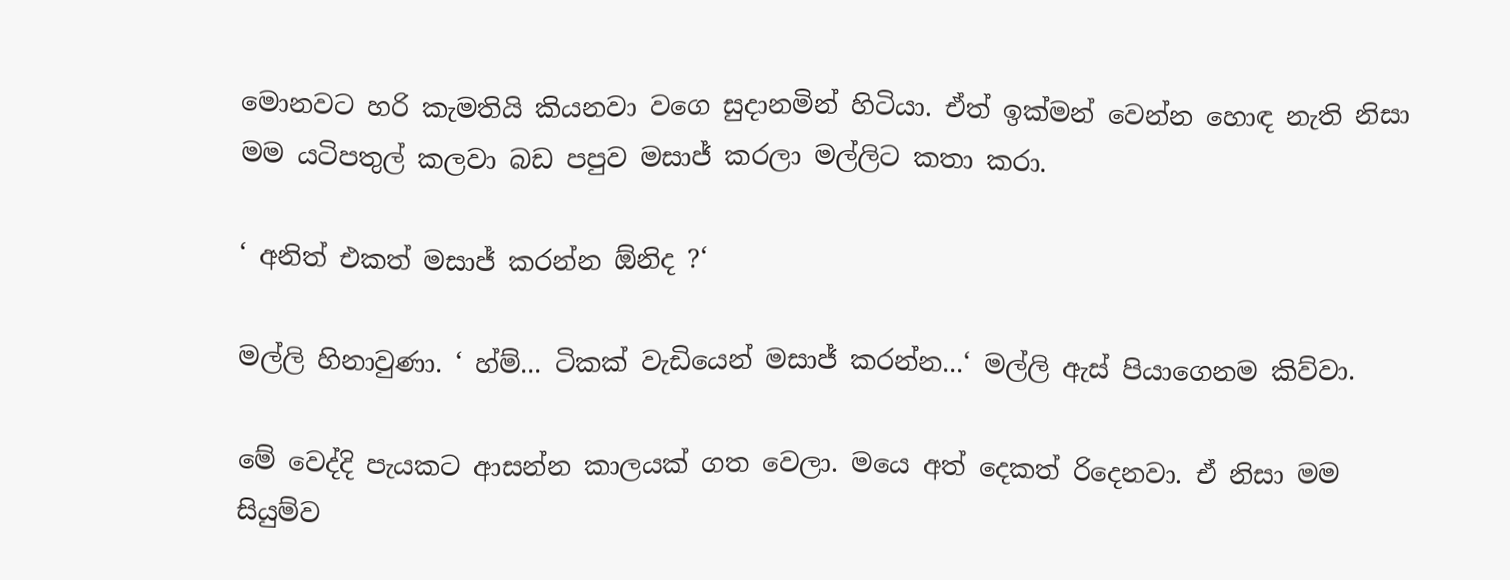මොනවට හරි කැමතියි කියනවා වගෙ සුදානමින් හිටියා. ඒත් ඉක්මන් වෙන්න හොඳ නැති නිසා මම යටිපතුල් කලවා බඩ පපුව මසාජ් කරලා මල්ලිට කතා කරා.

‘ අනිත් එකත් මසාජ් කරන්න ඕනිද ?‘

මල්ලි හිනාවුණා. ‘ හ්ම්... ටිකක් වැඩියෙන් මසාජ් කරන්න...‘ මල්ලි ඇස් පියාගෙනම කිව්වා.

මේ වෙද්දි පැයකට ආසන්න කාලයක් ගත වෙලා. මයෙ අත් දෙකත් රිදෙනවා. ඒ නිසා මම සියුම්ව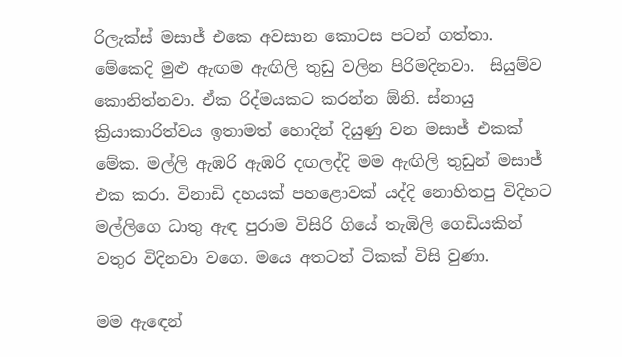රිලැක්ස් මසාජ් එකෙ අවසාන කොටස පටන් ගත්තා. මේකෙදි මුළු ඇඟම ඇඟිලි තුඩු වලින පිරිමදිනවා.  සියුම්ව කොනිත්නවා. ඒක රිද්මයකට කරන්න ඕනි. ස්නායු ක්‍රියාකාරිත්වය ඉතාමත් හොදින් දියුණු වන මසාජ් එකක් මේක. මල්ලි ඇඹරි ඇඹරි දඟලද්දි මම ඇඟිලි තුඩුන් මසාජ් එක කරා. විනාඩි දහයක් පහළොවක් යද්දි නොහිතපු විදිහට මල්ලිගෙ ධාතු ඇඳ පුරාම විසිරි ගියේ තැඹිලි ගෙඩියකින් වතුර විදිනවා වගෙ. මයෙ අතටත් ටිකක් විසි වුණා.

මම ඇඳෙන්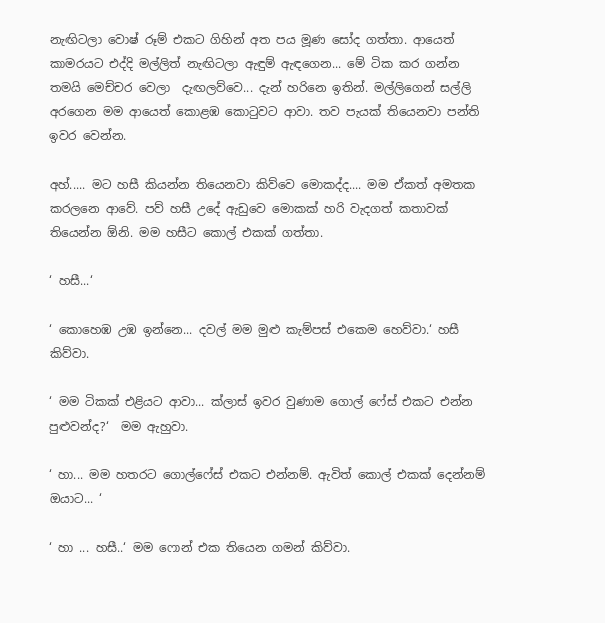නැඟිටලා වොෂ් රූම් එකට ගිහින් අත පය මූණ සෝද ගත්තා. ආයෙත් කාමරයට එද්දි මල්ලිත් නැඟිටලා ඇඳුම් ඇඳගෙන... මේ ටික කර ගන්න තමයි මෙච්චර වෙලා  දැඟලව්වෙ... දැන් හරිනෙ ඉතින්. මල්ලිගෙන් සල්ලි අරගෙන මම ආයෙත් කොළඹ කොටුවට ආවා. තව පැයක් තියෙනවා පන්ති ඉවර වෙන්න.

අහ්..... මට හසී කියන්න තියෙනවා කිව්වෙ මොකද්ද.... මම ඒකත් අමතක කරලනෙ ආවේ. පව් හසී උදේ ඇඩුවෙ මොකක් හරි වැදගත් කතාවක් තියෙන්න ඕනි. මම හසීට කොල් එකක් ගත්තා.

‘ හසී...‘

‘ කොහෙඹ උඹ ඉන්නෙ... දවල් මම මුළු කැම්පස් එකෙම හෙව්වා.‘ හසී කිව්වා.

‘ මම ටිකක් එළියට ආවා... ක්ලාස් ඉවර වුණාම ගොල් ෆේස් එකට එන්න පුළුවන්ද?‘  මම ඇහුවා.

‘ හා... මම හතරට ගොල්ෆේස් එකට එන්නම්. ඇවිත් කොල් එකක් දෙන්නම් ඔයාට... ‘

‘ හා ... හසී..‘ මම ෆොන් එක තියෙන ගමන් කිව්වා.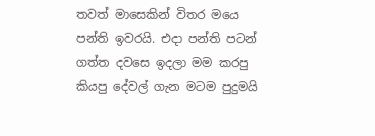තවත් මාසෙකින් විතර මයෙ පන්ති ඉවරයි. එදා පන්ති පටන් ගත්ත දවසෙ ඉදලා මම කරපු කියපු දේවල් ගැන මටම පුදුමයි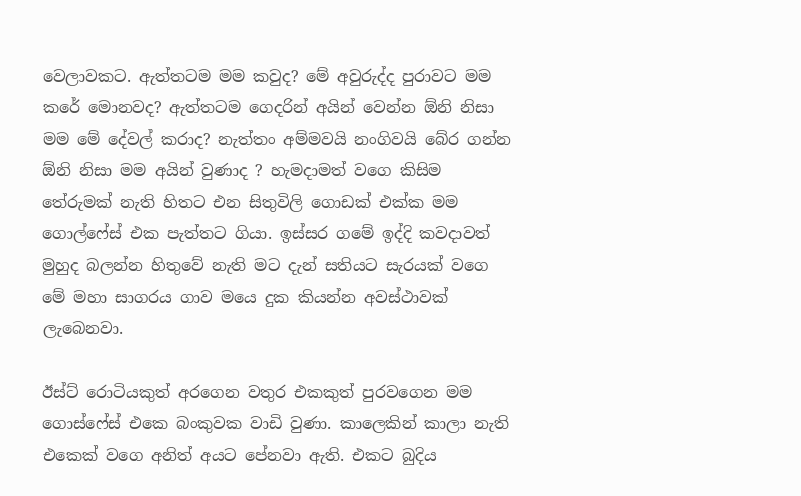වෙලාවකට. ඇත්තටම මම කවුද? මේ අවුරුද්ද පුරාවට මම කරේ මොනවද? ඇත්තටම ගෙදරින් අයින් වෙන්න ඕනි නිසා මම මේ දේවල් කරාද? නැත්තං අම්මවයි නංගිවයි බේර ගන්න ඕනි නිසා මම අයින් වුණාද ? හැමදාමත් වගෙ කිසිම තේරුමක් නැති හිතට එන සිතුවිලි ගොඩක් එක්ක මම ගොල්ෆේස් එක පැත්තට ගියා. ඉස්සර ගමේ ඉද්දි කවදාවත් මුහුද බලන්න හිතුවේ නැති මට දැන් සතියට සැරයක් වගෙ මේ මහා සාගරය ගාව මයෙ දුක කියන්න අවස්ථාවක් ලැබෙනවා.

ඊස්ට් රොටියකුත් අරගෙන වතුර එකකුත් පුරවගෙන මම ගොස්ෆේස් එකෙ බංකුවක වාඩි වුණා. කාලෙකින් කාලා නැති එකෙක් වගෙ අනිත් අයට පේනවා ඇති. එකට බුදිය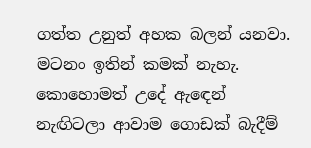ගත්ත උනුත් අහක බලන් යනවා. මටනං ඉතින් කමක් නැහැ. කොහොමත් උදේ ඇඳෙන් නැඟිටලා ආවාම ගොඩක් බැදීම්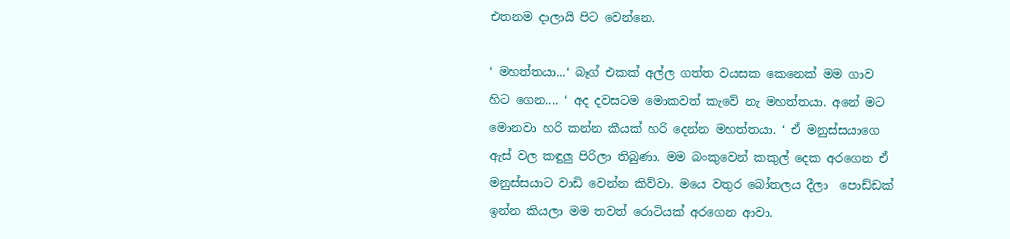එතනම දාලායි පිට වෙන්නෙ.

‘ මහත්තයා...‘ බෑග් එකක් අල්ල ගත්ත වයසක කෙනෙක් මම ගාව  හිට ගෙන.... ‘ අද දවසටම මොකවත් කැවේ නැ මහත්තයා. අනේ මට මොනවා හරි කන්න කීයක් හරි දෙන්න මහත්තයා. ‘ ඒ මනුස්සයාගෙ ඇස් වල කඳුලු පිරිලා තිබුණා. මම බංකුවෙන් කකුල් දෙක අරගෙන ඒ මනුස්සයාට වාඩි වෙන්න කිව්වා. මයෙ වතුර බෝතලය දීලා  පොඩ්ඩක් ඉන්න කියලා මම තවත් රොටියක් අරගෙන ආවා.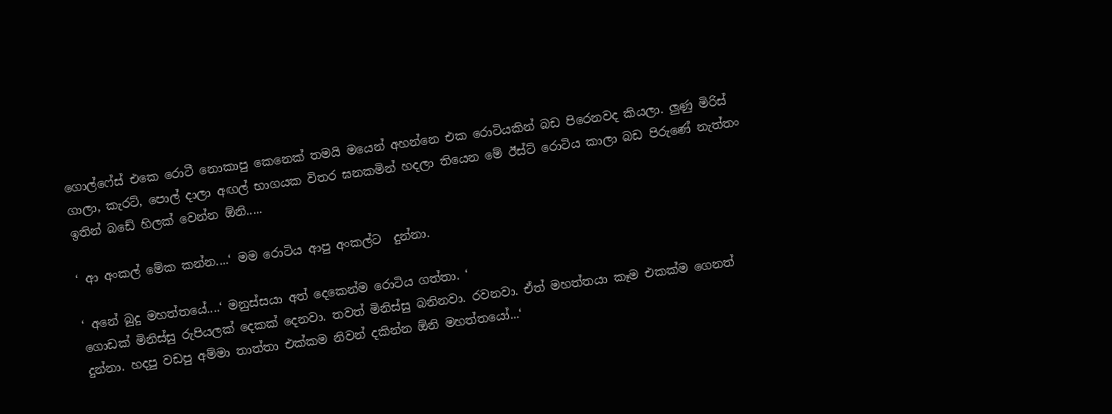ගොල්ෆේස් එකෙ රොටී නොකාපු කෙනෙක් තමයි මයෙන් අහන්නෙ එක රොටියකින් බඩ පිරෙනවද කියලා. ලුණු මිරිස් ගාලා, කැරට්, පොල් දාලා අඟල් භාගයක විතර ඝනකමින් හදලා තියෙන මේ ඊස්ට් රොටිය කාලා බඩ පිරුණේ නැත්තං ඉතින් බඩේ හිලක් වෙන්න ඕනි.....

‘ ආ අංකල් මේක කන්න....‘ මම රොටිය ආපු අංකල්ට  දුන්නා.

‘ අනේ බුදු මහත්තයේ....‘ මනුස්සයා අත් දෙකෙන්ම රොටිය ගත්තා. ‘
ගොඩක් මිනිස්සු රුපියලක් දෙකක් දෙනවා. තවත් මිනිස්සු බනිනවා. රවනවා. ඒත් මහත්තයා කෑම එකක්ම ගෙනත් දුන්නා. හදපු වඩපු අම්මා තාත්තා එක්කම නිවන් දකින්න ඕනි මහත්තයෝ...‘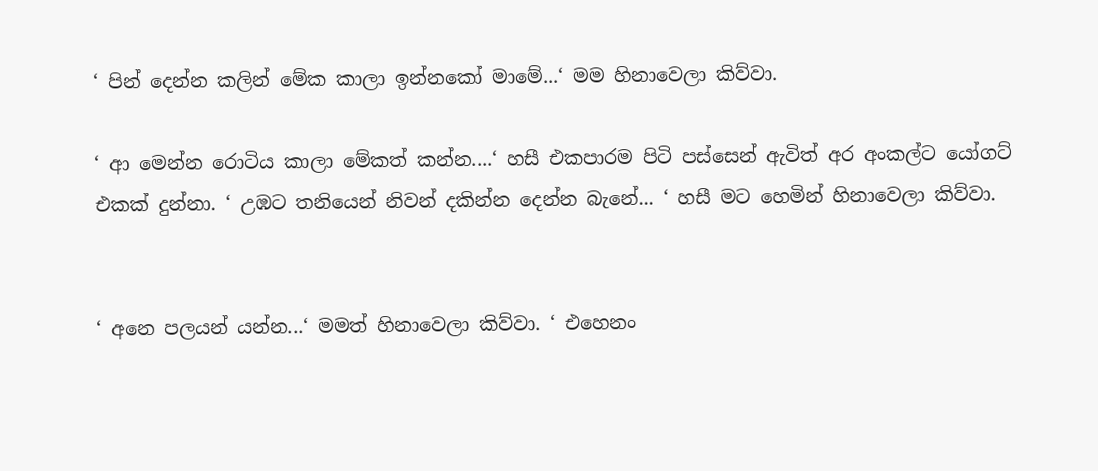‘ පින් දෙන්න කලින් මේක කාලා ඉන්නකෝ මාමේ...‘ මම හිනාවෙලා කිව්වා.

‘ ආ මෙන්න රොටිය කාලා මේකත් කන්න....‘ හසී එකපාරම පිටි පස්සෙන් ඇවිත් අර අංකල්ට යෝගට් එකක් දුන්නා. ‘ උඹට තනියෙන් නිවන් දකින්න දෙන්න බැනේ... ‘ හසී මට හෙමින් හිනාවෙලා කිව්වා.


‘ අනෙ පලයන් යන්න...‘ මමත් හිනාවෙලා කිව්වා. ‘ එහෙනං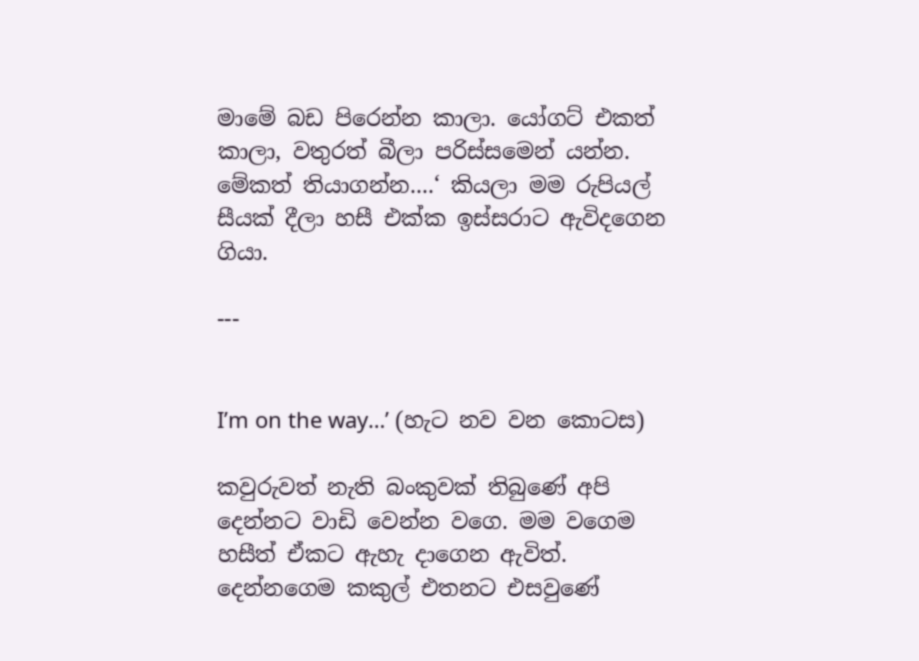මාමේ බඩ පිරෙන්න කාලා. යෝගට් එකත් කාලා, වතුරත් බීලා පරිස්සමෙන් යන්න. මේකත් තියාගන්න....‘ කියලා මම රුපියල් සීයක් දීලා හසී එක්ක ඉස්සරාට ඇවිදගෙන ගියා.

---


I’m on the way…’ (හැට නව වන කොටස)

කවුරුවත් නැති බංකුවක් තිබුණේ අපි දෙන්නට වාඩි වෙන්න වගෙ. මම වගෙම හසීත් ඒකට ඇහැ දාගෙන ඇවිත්. දෙන්නගෙම කකුල් එතනට එසවුණේ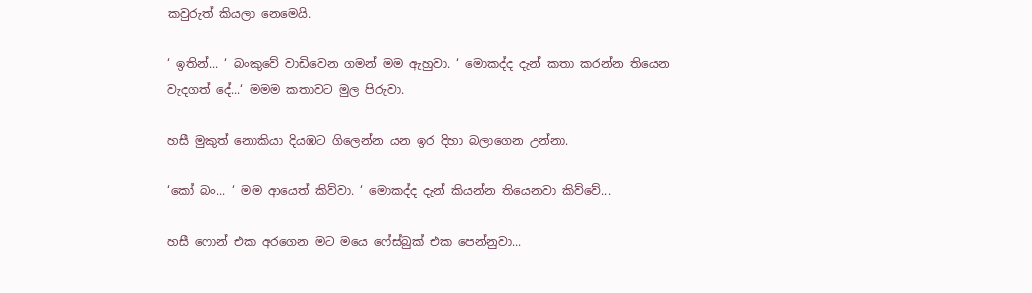කවුරුත් කියලා නෙමෙයි.

‘ ඉතින්... ‘ බංකුවේ වාඩිවෙන ගමන් මම ඇහුවා. ‘ මොකද්ද දැන් කතා කරන්න තියෙන වැදගත් දේ...‘ මමම කතාවට මුල පිරුවා.

හසී මුකුත් නොකියා දියඹට ගිලෙන්න යන ඉර දිහා බලාගෙන උන්නා.

‘කෝ බං... ‘ මම ආයෙත් කිව්වා. ‘ මොකද්ද දැන් කියන්න තියෙනවා කිව්වේ...

හසී ෆොන් එක අරගෙන මට මයෙ ෆේස්බුක් එක පෙන්නුවා...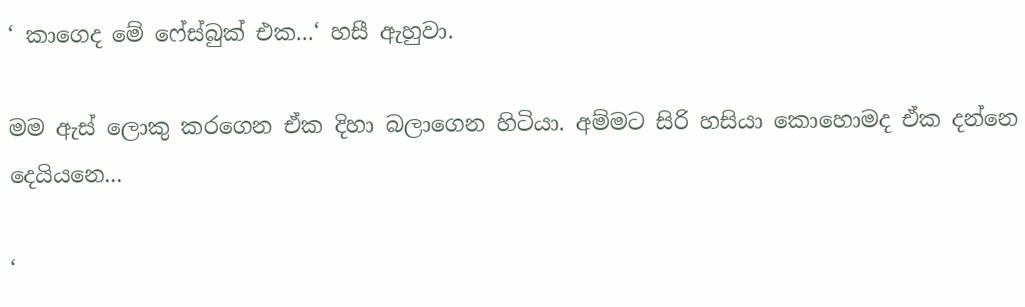‘ කාගෙද මේ ෆේස්බුක් එක...‘ හසී ඇහුවා.

මම ඇස් ලොකු කරගෙන ඒක දිහා බලාගෙන හිටියා. අම්මට සිරි හසියා කොහොමද ඒක දන්නෙ දෙයියනෙ...

‘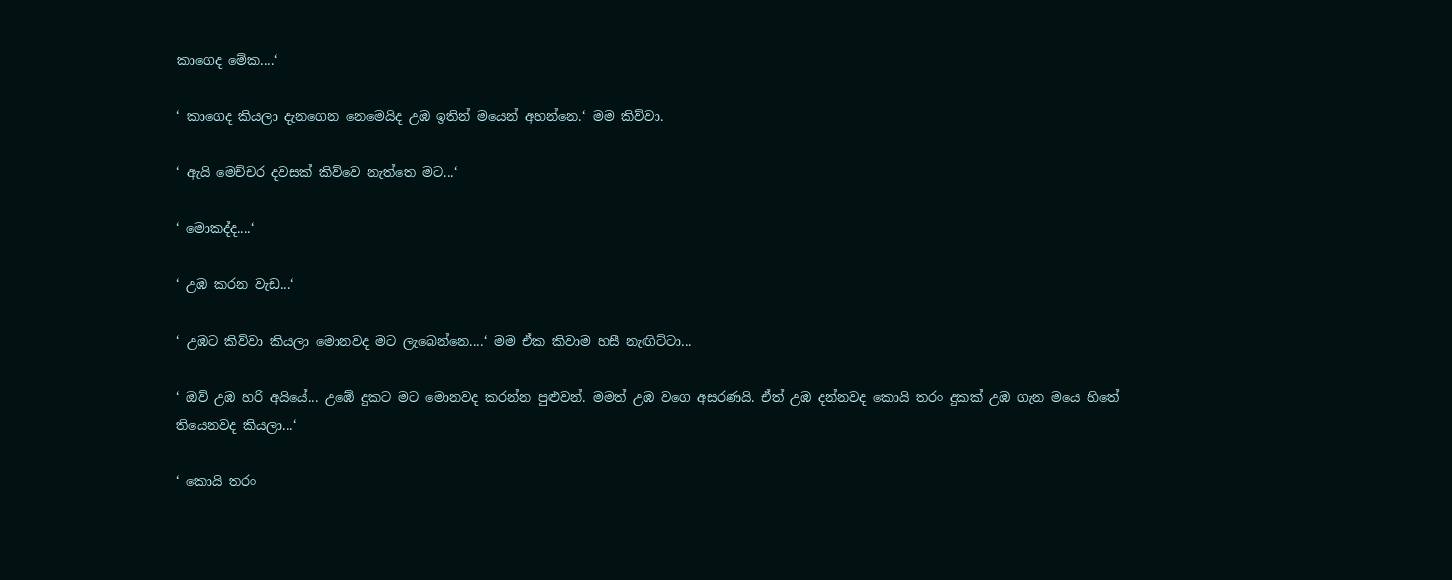කාගෙද මේක....‘

‘ කාගෙද කියලා දැනගෙන නෙමෙයිද උඹ ඉතින් මයෙන් අහන්නෙ.‘ මම කිව්වා.

‘ ඇයි මෙච්චර දවසක් කිව්වෙ නැත්තෙ මට...‘

‘ මොකද්ද....‘

‘ උඹ කරන වැඩ...‘

‘ උඹට කිව්වා කියලා මොනවද මට ලැබෙන්නෙ....‘ මම ඒක කිවාම හසී නැඟිට්ටා...

‘ ඔව් උඹ හරි අයියේ... උඹේ දුකට මට මොනවද කරන්න පුළුවන්. මමත් උඹ වගෙ අසරණයි. ඒත් උඹ දන්නවද කොයි තරං දුකක් උඹ ගැන මයෙ හිතේ තියෙනවද කියලා...‘

‘ කොයි තරං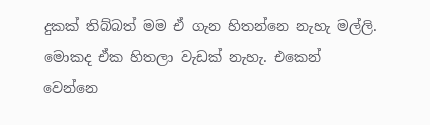දුකක් තිබ්බත් මම ඒ ගැන හිතන්නෙ නැහැ මල්ලි. මොකද ඒක හිතලා වැඩක් නැහැ. එකෙන් වෙන්නෙ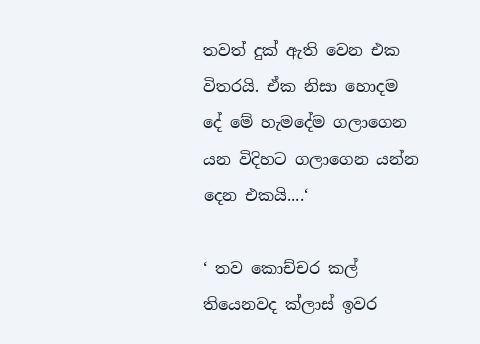තවත් දුක් ඇති වෙන එක විතරයි. ඒක නිසා හොදම දේ මේ හැමදේම ගලාගෙන යන විදිහට ගලාගෙන යන්න දෙන එකයි....‘

‘ තව කොච්චර කල් තියෙනවද ක්ලාස් ඉවර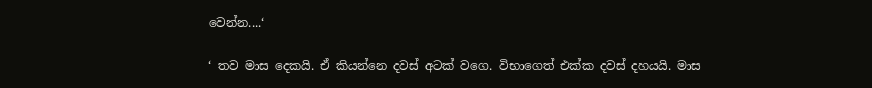වෙන්න....‘

‘ තව මාස දෙකයි. ඒ කියන්නෙ දවස් අටක් වගෙ. විභාගෙත් එක්ක දවස් දහයයි. මාස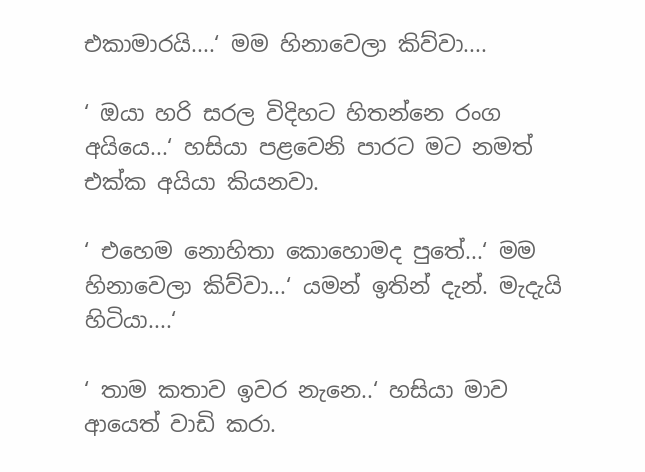එකාමාරයි....‘ මම හිනාවෙලා කිව්වා....

‘ ඔයා හරි සරල විදිහට හිතන්නෙ රංග අයියෙ...‘ හසියා පළවෙනි පාරට මට නමත් එක්ක අයියා කියනවා.

‘ එහෙම නොහිතා කොහොමද පුතේ...‘ මම හිනාවෙලා කිව්වා...‘ යමන් ඉතින් දැන්. මැදැයි හිටියා....‘

‘ තාම කතාව ඉවර නැනෙ..‘ හසියා මාව ආයෙත් වාඩි කරා.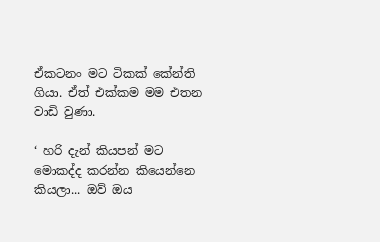ඒකටනං මට ටිකක් කේන්ති ගියා. ඒත් එක්කම මම එතන වාඩි වුණා.

‘ හරි දැන් කියපන් මට මොකද්ද කරන්න කියෙන්නෙ කියලා... ඔව් ඔය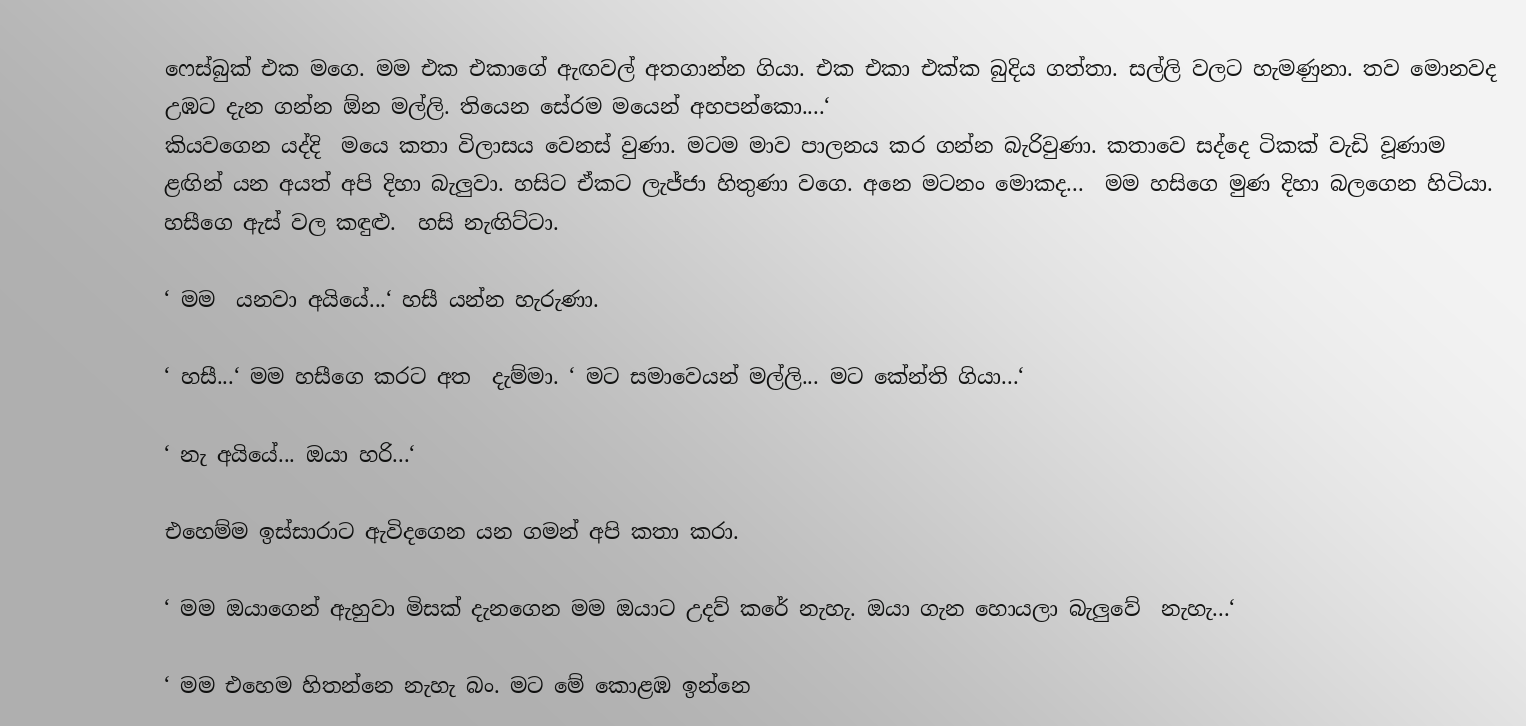ෆෙස්බුක් එක මගෙ. මම එක එකාගේ ඇඟවල් අතගාන්න ගියා. එක එකා එක්ක බුදිය ගත්තා. සල්ලි වලට හැමණුනා. තව මොනවද උඹට දැන ගන්න ඕන මල්ලි. තියෙන සේරම මයෙන් අහපන්කො....‘
කියවගෙන යද්දි  මයෙ කතා විලාසය වෙනස් වුණා. මටම මාව පාලනය කර ගන්න බැරිවුණා. කතාවෙ සද්දෙ ටිකක් වැඩි වූණාම ළඟින් යන අයත් අපි දිහා බැලුවා. හසිට ඒකට ලැජ්ජා හිතුණා වගෙ. අනෙ මටනං මොකද...  මම හසිගෙ මුණ දිහා බලගෙන හිටියා. හසීගෙ ඇස් වල කඳුළු.  හසි නැඟිට්ටා.

‘ මම  යනවා අයියේ...‘ හසී යන්න හැරුණා.

‘ හසී...‘ මම හසීගෙ කරට අත  දැම්මා. ‘ මට සමාවෙයන් මල්ලි... මට කේන්ති ගියා...‘

‘ නැ අයියේ... ඔයා හරි...‘

එහෙම්ම ඉස්සාරාට ඇවිදගෙන යන ගමන් අපි කතා කරා.

‘ මම ඔයාගෙන් ඇහුවා මිසක් දැනගෙන මම ඔයාට උදව් කරේ නැහැ. ඔයා ගැන හොයලා බැලුවේ  නැහැ...‘

‘ මම එහෙම හිතන්නෙ නැහැ බං. මට මේ කොළඹ ඉන්නෙ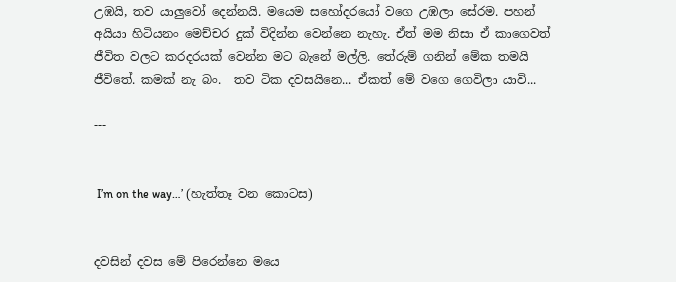උඹයි, තව යාලුවෝ දෙන්නයි. මයෙම සහෝදරයෝ වගෙ උඹලා සේරම. පහන් අයියා හිටියනං මෙච්චර දුක් විදින්න වෙන්නෙ නැහැ. ඒත් මම නිසා ඒ කාගෙවත් ජීවිත වලට කරදරයක් වෙන්න මට බැනේ මල්ලි. තේරුම් ගනින් මේක තමයි ජීවිතේ. කමක් නැ බං.  තව ටික දවසයිනෙ... ඒකත් මේ වගෙ ගෙවිලා යාවි...

---


 I’m on the way…’ (හැත්තෑ වන කොටස)


දවසින් දවස මේ පිරෙන්නෙ මයෙ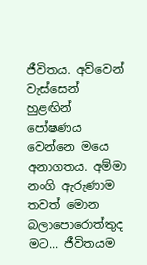ජීවිතය. අව්වෙන් වැස්සෙන් හුළඟින් පෝෂණය වෙන්නෙ මයෙ අනාගතය. අම්මා නංගි ඇරුණාම තවත් මොන බලාපොරොත්තුද මට... ජීවිතයම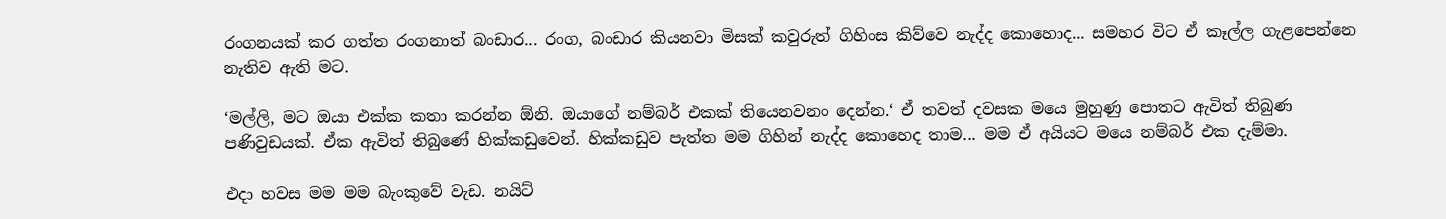රංගනයක් කර ගත්ත රංගනාත් බංඩාර... රංග, බංඩාර කියනවා මිසක් කවුරුත් ගිහිංස කිව්වෙ නැද්ද කොහොද... සමහර විට ඒ කෑල්ල ගැළපෙන්නෙ නැතිව ඇති මට.

‘මල්ලි, මට ඔයා එක්ක කතා කරන්න ඕනි. ඔයාගේ නම්බර් එකක් තියෙනවනං දෙන්න.‘ ඒ තවත් දවසක මයෙ මුහුණු පොතට ඇවිත් තිබුණ පණිවුඩයක්. ඒක ඇවිත් තිබුණේ හික්කඩුවෙන්. හික්කඩුව පැත්ත මම ගිහින් නැද්ද කොහෙද තාම... මම ඒ අයියට මයෙ නම්බර් එක දැම්මා.

එදා හවස මම මම බැංකුවේ වැඩ. නයිට්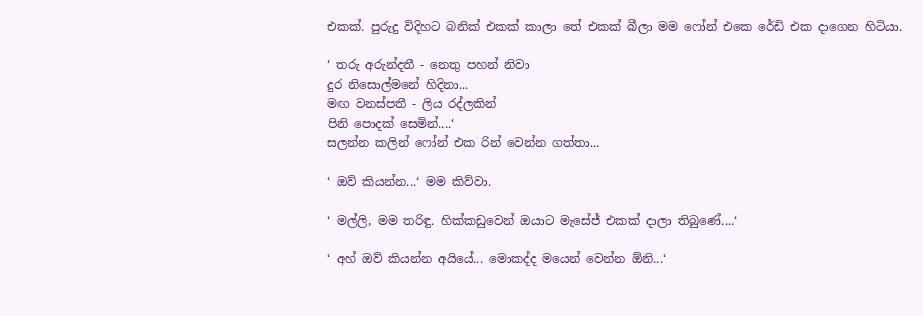එකක්. පුරුදු විදිහට බනික් එකක් කාලා තේ එකක් බීලා මම ෆෝන් එකෙ රේඩි එක දාගෙන හිටියා.

‘ තරු අරුන්දතී - නෙතු පහන් නිවා
දුර නිසොල්මනේ හිදිනා...
මඟ වනස්පතී - ලිය රද්ලකින්
පිනි පොදක් සෙමින්....‘
සලන්න කලින් ෆෝන් එක රින් වෙන්න ගත්තා...

‘ ඔව් කියන්න...‘ මම කිව්වා.

‘ මල්ලි, මම තරිඳු. හික්කඩුවෙන් ඔයාට මැසේජ් එකක් දාලා තිබුණේ....‘

‘ අහ් ඔව් කියන්න අයියේ... මොකද්ද මයෙන් වෙන්න ඕනි...‘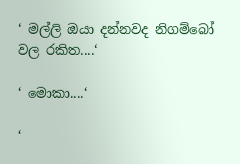‘ මල්ලි ඔයා දන්නවද නිගම්බෝ වල රකිත....‘

‘ මොකා....‘

‘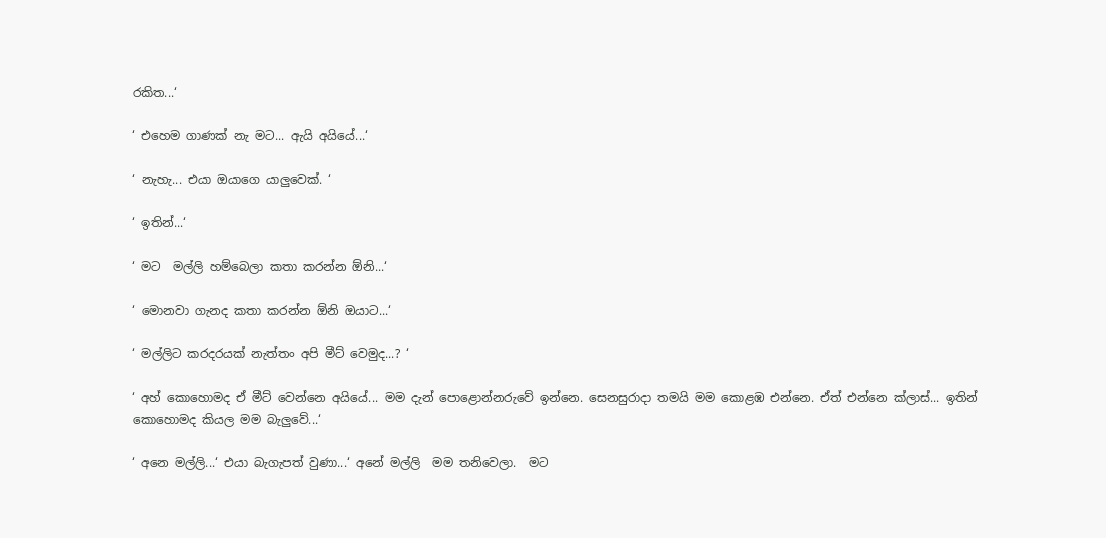රකිත...‘

‘ එහෙම ගාණක් නැ මට... ඇයි අයියේ...‘

‘ නැහැ... එයා ඔයාගෙ යාලුවෙක්. ‘

‘ ඉතින්...‘

‘ මට  මල්ලි හම්බෙලා කතා කරන්න ඕනි...‘

‘ මොනවා ගැනද කතා කරන්න ඕනි ඔයාට...‘

‘ මල්ලිට කරදරයක් නැත්තං අපි මීට් වෙමුද...? ‘

‘ අහ් කොහොමද ඒ මීට් වෙන්නෙ අයියේ... මම දැන් පොළොන්නරුවේ ඉන්නෙ. සෙනසුරාදා තමයි මම කොළඹ එන්නෙ. ඒත් එන්නෙ ක්ලාස්... ඉතින් කොහොමද කියල මම බැලුවේ...‘

‘ අනෙ මල්ලි...‘ එයා බැගැපත් වුණා...‘ අනේ මල්ලි  මම තනිවෙලා.  මට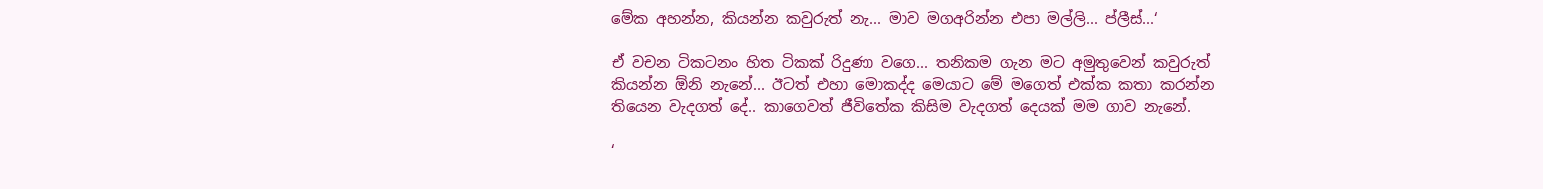මේක අහන්න, කියන්න කවුරුත් නැ... මාව මගඅරින්න එපා මල්ලි... ප්ලීස්...‘

ඒ වචන ටිකටනං හිත ටිකක් රිදුණා වගෙ... තනිකම ගැන මට අමුතුවෙන් කවුරුත් කියන්න ඕනි නැනේ... ඊටත් එහා මොකද්ද මෙයාට මේ මගෙත් එක්ක කතා කරන්න තියෙන වැදගත් දේ.. කාගෙවත් ජීවිතේක කිසිම වැදගත් දෙයක් මම ගාව නැනේ.

‘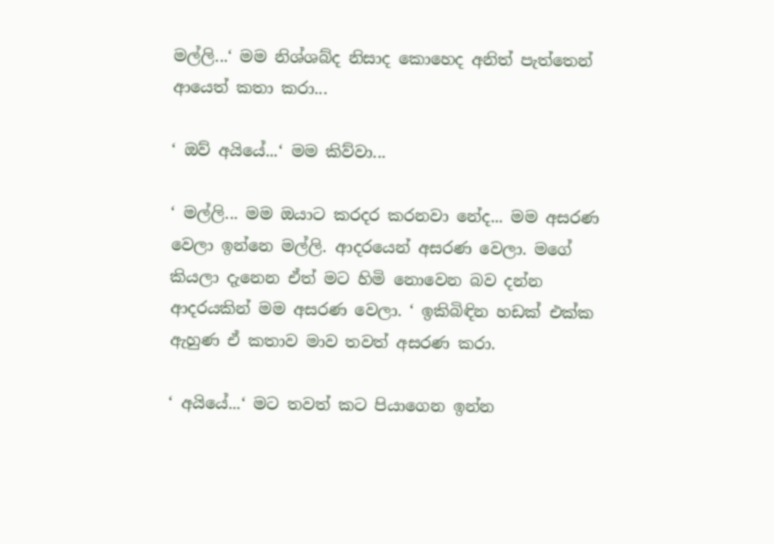මල්ලි...‘ මම නිශ්ශබ්ද නිසාද කොහෙද අනිත් පැත්තෙන් ආයෙත් කතා කරා...

‘ ඔව් අයියේ...‘ මම කිව්වා...

‘ මල්ලි... මම ඔයාට කරදර කරනවා නේද... මම අසරණ වෙලා ඉන්නෙ මල්ලි. ආදරයෙන් අසරණ වෙලා. මගේ කියලා දැනෙන ඒත් මට හිමි නොවෙන බව දන්න ආදරයකින් මම අසරණ වෙලා. ‘ ඉකිබිඳින හඩක් එක්ක ඇහුණ ඒ කතාව මාව තවත් අසරණ කරා.

‘ අයියේ...‘ මට තවත් කට පියාගෙන ඉන්න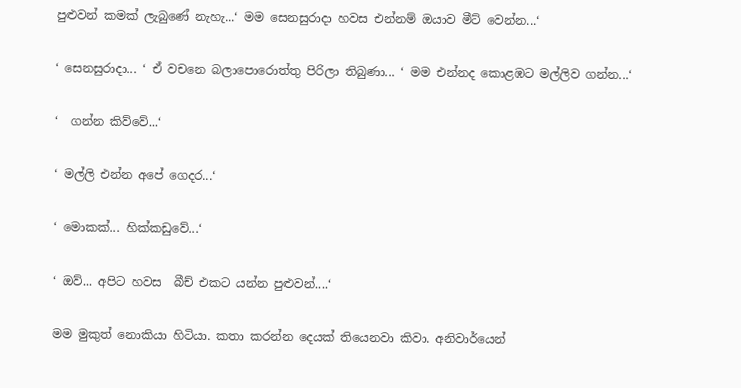පුළුවන් කමක් ලැබුණේ නැහැ...‘ මම සෙනසුරාදා හවස එන්නම් ඔයාව මීට් වෙන්න...‘

‘ සෙනසුරාදා... ‘ ඒ වචනෙ බලාපොරොත්තු පිරිලා තිබුණා... ‘ මම එන්නද කොළඹට මල්ලිව ගන්න...‘

‘  ගන්න කිව්වේ...‘

‘ මල්ලි එන්න අපේ ගෙදර...‘

‘ මොකක්... හික්කඩුවේ...‘

‘ ඔව්... අපිට හවස  බීච් එකට යන්න පුළුවන්....‘

මම මුකුත් නොකියා හිටියා. කතා කරන්න දෙයක් තියෙනවා කිවා. අනිවාර්යෙන්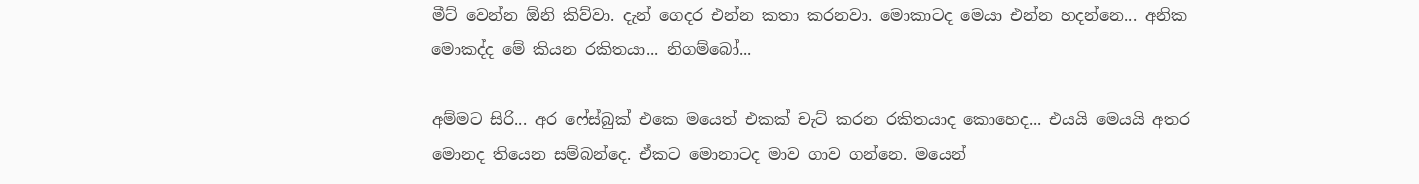මීට් වෙන්න ඕනි කිව්වා. දැන් ගෙදර එන්න කතා කරනවා. මොකාටද මෙයා එන්න හදන්නෙ... අනික මොකද්ද මේ කියන රකිතයා... නිගම්බෝ...

අම්මට සිරි... අර ෆේස්බුක් එකෙ මයෙත් එකක් චැට් කරන රකිතයාද කොහෙද... එයයි මෙයයි අතර මොනද තියෙන සම්බන්දෙ. ඒකට මොනාටද මාව ගාව ගන්නෙ. මයෙන්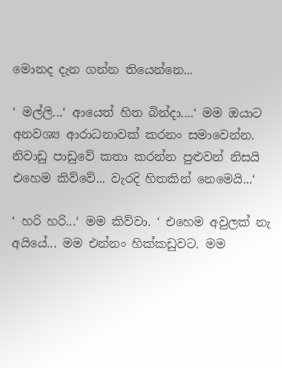මොනද දැන ගන්න තියෙන්නෙ...

‘ මල්ලි...‘ ආයෙත් හිත බින්දා....‘ මම ඔයාට අනවශ්‍ය ආරාධනාවක් කරනං සමාවෙන්න. නිවාඩු පාඩුවේ කතා කරන්න පුළුවන් නිසයි එහෙම කිව්වේ... වැරදි හිතකින් නෙමෙයි...‘

‘ හරි හරි...‘ මම කිව්වා. ‘ එහෙම අවුලක් නැ අයියේ... මම එන්නං හික්කඩුවට. මම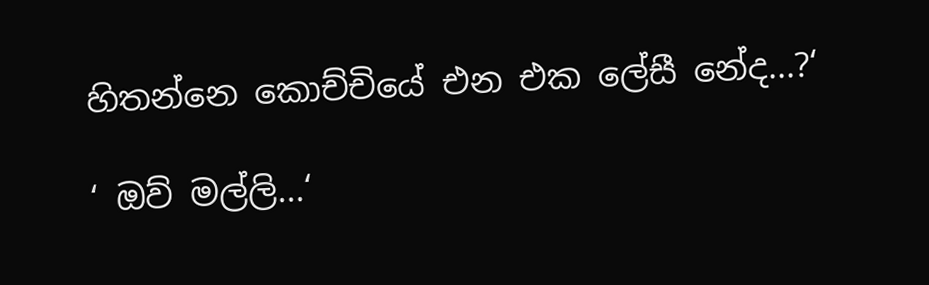හිතන්නෙ කොච්චියේ එන එක ලේසී නේද...?‘

‘ ඔව් මල්ලි...‘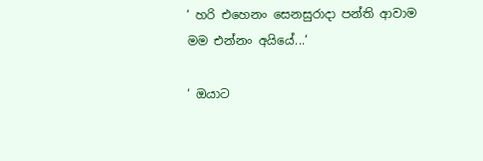‘ හරි එහෙනං සෙනසුරාදා පන්ති ආවාම  මම එන්නං අයියේ...‘

‘ ඔයාට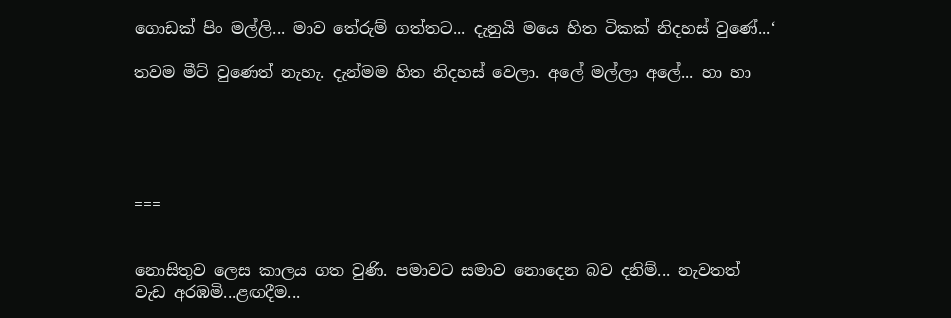ගොඩක් පිං මල්ලි... මාව තේරුම් ගත්තට... දැනුයි මයෙ හිත ටිකක් නිදහස් වුණේ...‘

තවම මීට් වුණෙත් නැහැ. දැන්මම හිත නිදහස් වෙලා. අලේ මල්ලා අලේ... හා හා





===


නොසිතුව ලෙස කාලය ගත වුණි. පමාවට සමාව නොදෙන බව දනිම්... නැවතත් වැඩ අරඹමි...ළඟදීම...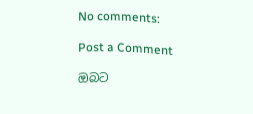No comments:

Post a Comment

ඔබට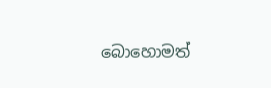බොහොමත්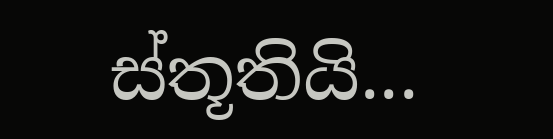ස්තූතියි...